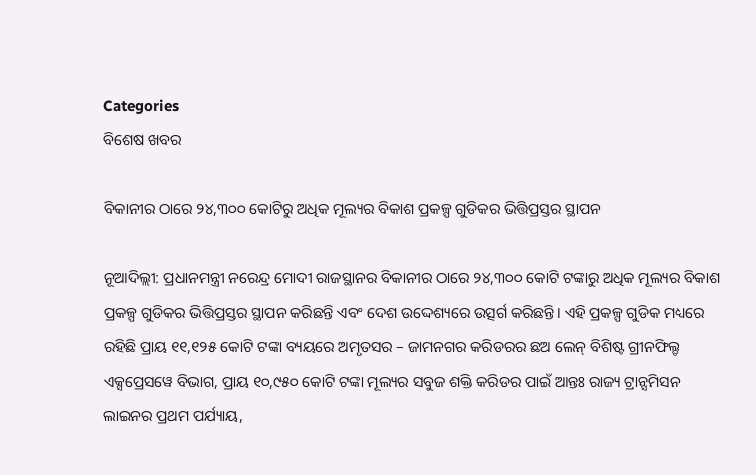Categories
ବିଶେଷ ଖବର

ବିକାନୀର ଠାରେ ୨୪,୩୦୦ କୋଟିରୁ ଅଧିକ ମୂଲ୍ୟର ବିକାଶ ପ୍ରକଳ୍ପ ଗୁଡିକର ଭିତ୍ତିପ୍ରସ୍ତର ସ୍ଥାପନ

ନୂଆଦିଲ୍ଲୀ: ପ୍ରଧାନମନ୍ତ୍ରୀ ନରେନ୍ଦ୍ର ମୋଦୀ ରାଜସ୍ଥାନର ବିକାନୀର ଠାରେ ୨୪,୩୦୦ କୋଟି ଟଙ୍କାରୁ ଅଧିକ ମୂଲ୍ୟର ବିକାଶ ପ୍ରକଳ୍ପ ଗୁଡିକର ଭିତ୍ତିପ୍ରସ୍ତର ସ୍ଥାପନ କରିଛନ୍ତି ଏବଂ ଦେଶ ଉଦ୍ଦେଶ୍ୟରେ ଉତ୍ସର୍ଗ କରିଛନ୍ତି। ଏହି ପ୍ରକଳ୍ପ ଗୁଡିକ ମଧ୍ୟରେ ରହିଛି ପ୍ରାୟ ୧୧,୧୨୫ କୋଟି ଟଙ୍କା ବ୍ୟୟରେ ଅମୃତସର – ଜାମନଗର କରିଡରର ଛଅ ଲେନ୍ ବିଶିଷ୍ଟ ଗ୍ରୀନଫିଲ୍ଡ ଏକ୍ସପ୍ରେସୱେ ବିଭାଗ, ପ୍ରାୟ ୧୦,୯୫୦ କୋଟି ଟଙ୍କା ମୂଲ୍ୟର ସବୁଜ ଶକ୍ତି କରିଡର ପାଇଁ ଆନ୍ତଃ ରାଜ୍ୟ ଟ୍ରାନ୍ସମିସନ ଲାଇନର ପ୍ରଥମ ପର୍ଯ୍ୟାୟ,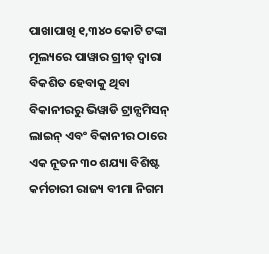ପାଖାପାଖି ୧,୩୪୦ କୋଟି ଟଙ୍କା ମୂଲ୍ୟରେ ପାୱାର ଗ୍ରୀଡ୍ ଦ୍ୱାରା ବିକଶିତ ହେବାକୁ ଥିବା ବିକାନୀରରୁ ଭିୱାଡି ଟ୍ରାନ୍ସମିସନ୍ ଲାଇନ୍ ଏବଂ ବିକାନୀର ଠାରେ ଏକ ନୂତନ ୩୦ ଶଯ୍ୟା ବିଶିଷ୍ଟ କର୍ମଚାରୀ ରାଜ୍ୟ ବୀମା ନିଗମ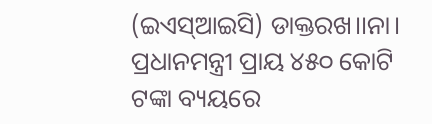(ଇଏସ୍‌ଆଇସି) ଡାକ୍ତରଖ।।ନା। ପ୍ରଧାନମନ୍ତ୍ରୀ ପ୍ରାୟ ୪୫୦ କୋଟି ଟଙ୍କା ବ୍ୟୟରେ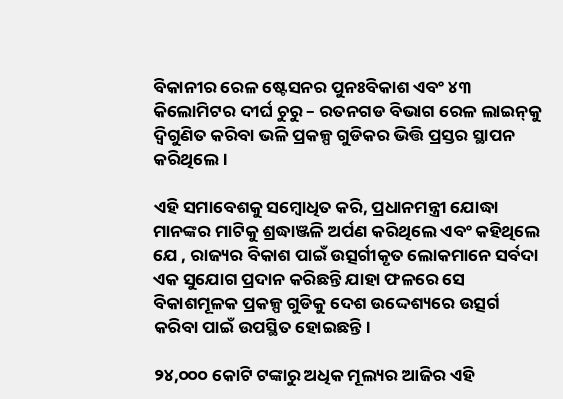ବିକାନୀର ରେଳ ଷ୍ଟେସନର ପୁନଃବିକାଶ ଏବଂ ୪୩ କିଲୋମିଟର ଦୀର୍ଘ ଚୁରୁ – ରତନଗଡ ବିଭାଗ ରେଳ ଲାଇନ୍‌କୁ ଦ୍ୱିଗୁଣିତ କରିବା ଭଳି ପ୍ରକଳ୍ପ ଗୁଡିକର ଭିତ୍ତି ପ୍ରସ୍ତର ସ୍ଥାପନ କରିଥିଲେ।

ଏହି ସମାବେଶକୁ ସମ୍ବୋଧିତ କରି, ପ୍ରଧାନମନ୍ତ୍ରୀ ଯୋଦ୍ଧା ମାନଙ୍କର ମାଟିକୁ ଶ୍ରଦ୍ଧାଞ୍ଜଳି ଅର୍ପଣ କରିଥିଲେ ଏବଂ କହିଥିଲେ ଯେ , ରାଜ୍ୟର ବିକାଶ ପାଇଁ ଉତ୍ସର୍ଗୀକୃତ ଲୋକମାନେ ସର୍ବଦା ଏକ ସୁଯୋଗ ପ୍ରଦାନ କରିଛନ୍ତି ଯାହା ଫଳରେ ସେ ବିକାଶମୂଳକ ପ୍ରକଳ୍ପ ଗୁଡିକୁ ଦେଶ ଉଦ୍ଦେଶ୍ୟରେ ଉତ୍ସର୍ଗ କରିବା ପାଇଁ ଉପସ୍ଥିତ ହୋଇଛନ୍ତି।

୨୪,୦୦୦ କୋଟି ଟଙ୍କାରୁ ଅଧିକ ମୂଲ୍ୟର ଆଜିର ଏହି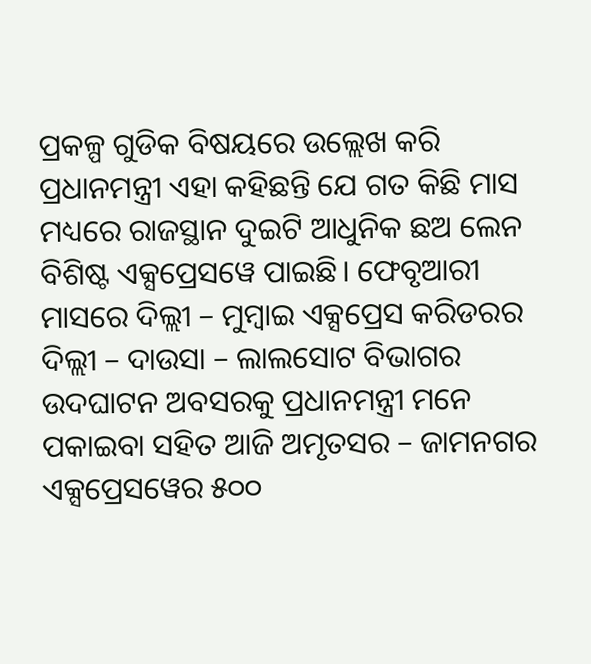ପ୍ରକଳ୍ପ ଗୁଡିକ ବିଷୟରେ ଉଲ୍ଲେଖ କରି ପ୍ରଧାନମନ୍ତ୍ରୀ ଏହା କହିଛନ୍ତି ଯେ ଗତ କିଛି ମାସ ମଧ୍ୟରେ ରାଜସ୍ଥାନ ଦୁଇଟି ଆଧୁନିକ ଛଅ ଲେନ ବିଶିଷ୍ଟ ଏକ୍ସପ୍ରେସୱେ ପାଇଛି। ଫେବୃଆରୀ ମାସରେ ଦିଲ୍ଲୀ – ମୁମ୍ବାଇ ଏକ୍ସପ୍ରେସ କରିଡରର ଦିଲ୍ଲୀ – ଦାଉସା – ଲାଲସୋଟ ବିଭାଗର ଉଦଘାଟନ ଅବସରକୁ ପ୍ରଧାନମନ୍ତ୍ରୀ ମନେ ପକାଇବା ସହିତ ଆଜି ଅମୃତସର – ଜାମନଗର ଏକ୍ସପ୍ରେସୱେର ୫୦୦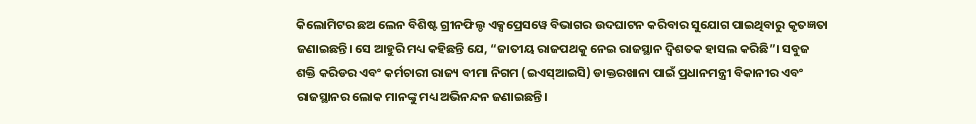କିଲୋମିଟର ଛଅ ଲେନ ବିଶିଷ୍ଟ ଗ୍ରୀନଫିଲ୍ଡ ଏକ୍ସପ୍ରେସୱେ ବିଭାଗର ଉଦଘାଟନ କରିବାର ସୁଯୋଗ ପାଇଥିବାରୁ କୃତଜ୍ଞତା ଜଣାଇଛନ୍ତି। ସେ ଆହୁରି ମଧ୍ୟ କହିଛନ୍ତି ଯେ, “ଜାତୀୟ ରାଜପଥକୁ ନେଇ ରାଜସ୍ଥାନ ଦ୍ୱିଶତକ ହାସଲ କରିଛି”। ସବୁଜ ଶକ୍ତି କରିଡର ଏବଂ କର୍ମଚାରୀ ରାଜ୍ୟ ବୀମା ନିଗମ (ଇଏସ୍‌ଆଇସି) ଡାକ୍ତରଖାନା ପାଇଁ ପ୍ରଧାନମନ୍ତ୍ରୀ ବିକାନୀର ଏବଂ ରାଜସ୍ଥାନର ଲୋକ ମାନଙ୍କୁ ମଧ୍ୟ ଅଭିନନ୍ଦନ ଜଣାଇଛନ୍ତି।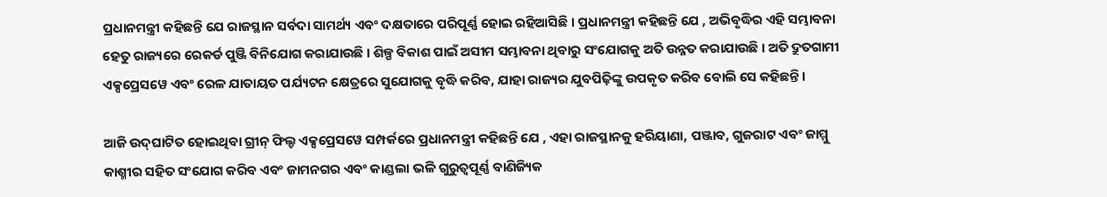ପ୍ରଧାନମନ୍ତ୍ରୀ କହିଛନ୍ତି ଯେ ରାଜସ୍ଥାନ ସର୍ବଦା ସାମର୍ଥ୍ୟ ଏବଂ ଦକ୍ଷତାରେ ପରିପୂର୍ଣ୍ଣ ହୋଇ ରହିଆସିଛି। ପ୍ରଧାନମନ୍ତ୍ରୀ କହିଛନ୍ତି ଯେ , ଅଭିବୃଦ୍ଧିର ଏହି ସମ୍ଭାବନା ହେତୁ ରାଜ୍ୟରେ ରେକର୍ଡ ପୁଞ୍ଜି ବିନିଯୋଗ କରାଯାଉଛି। ଶିଳ୍ପ ବିକାଶ ପାଇଁ ଅସୀମ ସମ୍ଭାବନା ଥିବାରୁ ସଂଯୋଗକୁ ଅତି ଉନ୍ନତ କରାଯାଉଛି। ଅତି ଦ୍ରୁତଗାମୀ ଏକ୍ସପ୍ରେସୱେ ଏବଂ ରେଳ ଯାତାୟତ ପର୍ଯ୍ୟଟନ କ୍ଷେତ୍ରରେ ସୁଯୋଗକୁ ବୃଦ୍ଧି କରିବ, ଯାହା ରାଜ୍ୟର ଯୁବପିଢ଼ିଙ୍କୁ ଉପକୃତ କରିବ ବୋଲି ସେ କହିଛନ୍ତି।

ଆଜି ଉଦ୍‌ଘାଟିତ ହୋଇଥିବା ଗ୍ରୀନ୍ ଫିଲ୍ଡ ଏକ୍ସପ୍ରେସୱେ ସମ୍ପର୍କରେ ପ୍ରଧାନମନ୍ତ୍ରୀ କହିଛନ୍ତି ଯେ , ଏହା ରାଜସ୍ଥାନକୁ ହରିୟାଣା, ପଞ୍ଜାବ, ଗୁଜରାଟ ଏବଂ ଜାମ୍ମୁ କାଶ୍ମୀର ସହିତ ସଂଯୋଗ କରିବ ଏବଂ ଜାମନଗର ଏବଂ କାଣ୍ଡଲା ଭଳି ଗୁରୁତ୍ୱପୂର୍ଣ୍ଣ ବାଣିଜ୍ୟିକ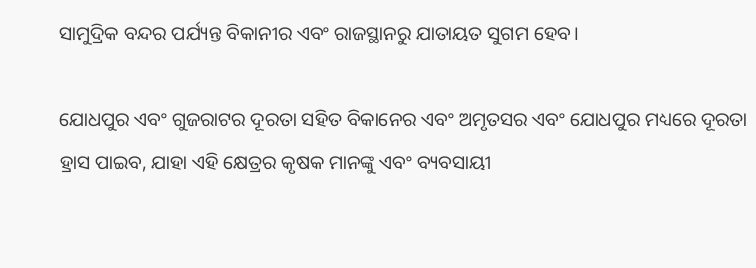ସାମୁଦ୍ରିକ ବନ୍ଦର ପର୍ଯ୍ୟନ୍ତ ବିକାନୀର ଏବଂ ରାଜସ୍ଥାନରୁ ଯାତାୟତ ସୁଗମ ହେବ।

ଯୋଧପୁର ଏବଂ ଗୁଜରାଟର ଦୂରତା ସହିତ ବିକାନେର ଏବଂ ଅମୃତସର ଏବଂ ଯୋଧପୁର ମଧ୍ୟରେ ଦୂରତା ହ୍ରାସ ପାଇବ, ଯାହା ଏହି କ୍ଷେତ୍ରର କୃଷକ ମାନଙ୍କୁ ଏବଂ ବ୍ୟବସାୟୀ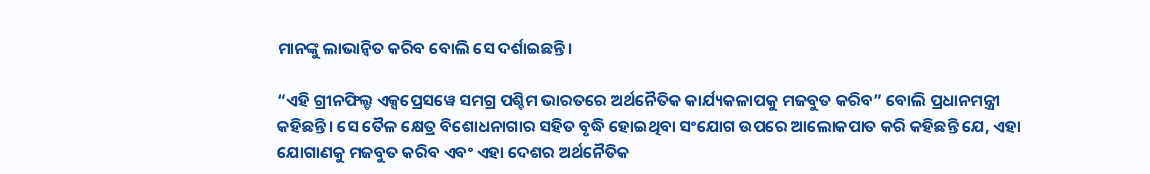ମାନଙ୍କୁ ଲାଭାନ୍ୱିତ କରିବ ବୋଲି ସେ ଦର୍ଶାଇଛନ୍ତି।

“ଏହି ଗ୍ରୀନଫିଲ୍ଡ ଏକ୍ସପ୍ରେସୱେ ସମଗ୍ର ପଶ୍ଚିମ ଭାରତରେ ଅର୍ଥନୈତିକ କାର୍ଯ୍ୟକଳାପକୁ ମଜବୁତ କରିବ” ବୋଲି ପ୍ରଧାନମନ୍ତ୍ରୀ କହିଛନ୍ତି। ସେ ତୈଳ କ୍ଷେତ୍ର ବିଶୋଧନାଗାର ସହିତ ବୃଦ୍ଧି ହୋଇଥିବା ସଂଯୋଗ ଉପରେ ଆଲୋକପାତ କରି କହିଛନ୍ତି ଯେ, ଏହା ଯୋଗାଣକୁ ମଜବୁତ କରିବ ଏବଂ ଏହା ଦେଶର ଅର୍ଥନୈତିକ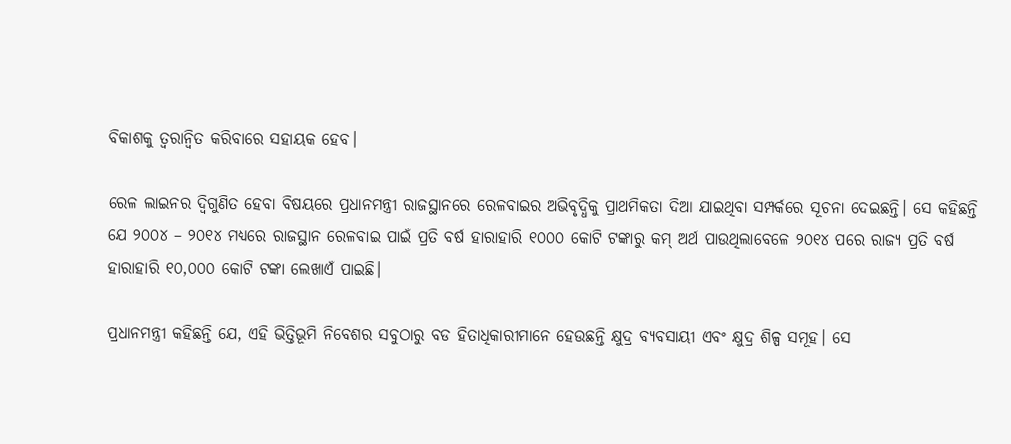ବିକାଶକୁ ତ୍ୱରାନ୍ୱିତ କରିବାରେ ସହାୟକ ହେବ।

ରେଳ ଲାଇନର ଦ୍ୱିଗୁଣିତ ହେବା ବିଷୟରେ ପ୍ରଧାନମନ୍ତ୍ରୀ ରାଜସ୍ଥାନରେ ରେଳବାଇର ଅଭିବୃଦ୍ଧିକୁ ପ୍ରାଥମିକତା ଦିଆ ଯାଇଥିବା ସମ୍ପର୍କରେ ସୂଚନା ଦେଇଛନ୍ତି। ସେ କହିଛନ୍ତି ଯେ ୨୦୦୪ – ୨୦୧୪ ମଧ୍ୟରେ ରାଜସ୍ଥାନ ରେଳବାଇ ପାଇଁ ପ୍ରତି ବର୍ଷ ହାରାହାରି ୧୦୦୦ କୋଟି ଟଙ୍କାରୁ କମ୍ ଅର୍ଥ ପାଉଥିଲାବେଳେ ୨୦୧୪ ପରେ ରାଜ୍ୟ ପ୍ରତି ବର୍ଷ ହାରାହାରି ୧୦,୦୦୦ କୋଟି ଟଙ୍କା ଲେଖାଏଁ ପାଇଛି।

ପ୍ରଧାନମନ୍ତ୍ରୀ କହିଛନ୍ତି ଯେ, ଏହି ଭିତ୍ତିଭୂମି ନିବେଶର ସବୁଠାରୁ ବଡ ହିତାଧିକାରୀମାନେ ହେଉଛନ୍ତି କ୍ଷୁଦ୍ର ବ୍ୟବସାୟୀ ଏବଂ କ୍ଷୁଦ୍ର ଶିଳ୍ପ ସମୂହ। ସେ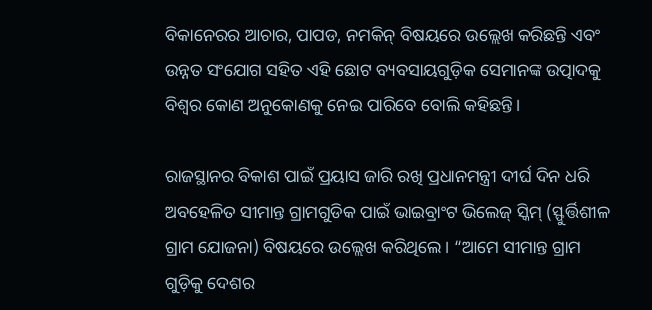ବିକାନେରର ଆଚାର, ପାପଡ, ନମକିନ୍ ବିଷୟରେ ଉଲ୍ଲେଖ କରିଛନ୍ତି ଏବଂ ଉନ୍ନତ ସଂଯୋଗ ସହିତ ଏହି ଛୋଟ ବ୍ୟବସାୟଗୁଡ଼ିକ ସେମାନଙ୍କ ଉତ୍ପାଦକୁ ବିଶ୍ୱର କୋଣ ଅନୁକୋଣକୁ ନେଇ ପାରିବେ ବୋଲି କହିଛନ୍ତି।

ରାଜସ୍ଥାନର ବିକାଶ ପାଇଁ ପ୍ରୟାସ ଜାରି ରଖି ପ୍ରଧାନମନ୍ତ୍ରୀ ଦୀର୍ଘ ଦିନ ଧରି ଅବହେଳିତ ସୀମାନ୍ତ ଗ୍ରାମଗୁଡିକ ପାଇଁ ଭାଇବ୍ରାଂଟ ଭିଲେଜ୍ ସ୍କିମ୍ (ସ୍ଫୁର୍ତ୍ତିଶୀଳ ଗ୍ରାମ ଯୋଜନା) ବିଷୟରେ ଉଲ୍ଲେଖ କରିଥିଲେ। “ଆମେ ସୀମାନ୍ତ ଗ୍ରାମ ଗୁଡ଼ିକୁ ଦେଶର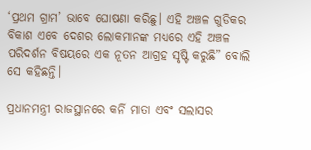‘ପ୍ରଥମ ଗ୍ରାମ’ ଭାବେ ଘୋଷଣା କରିଛୁ। ଏହି ଅଞ୍ଚଳ ଗୁଡିକର ବିକାଶ ଏବେ ଦେଶର ଲୋକମାନଙ୍କ ମଧ୍ୟରେ ଏହି ଅଞ୍ଚଳ ପରିଦର୍ଶନ ବିଷୟରେ ଏକ ନୂତନ ଆଗ୍ରହ ସୃଷ୍ଟି କରୁଛି” ବୋଲି ସେ କହିଛନ୍ତି।

ପ୍ରଧାନମନ୍ତ୍ରୀ ରାଜସ୍ଥାନରେ କର୍ନି ମାତା ଏବଂ ସଲାସର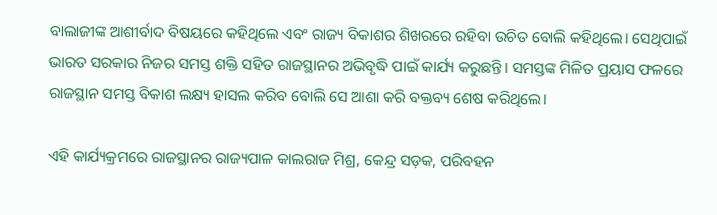ବାଲାଜୀଙ୍କ ଆଶୀର୍ବାଦ ବିଷୟରେ କହିଥିଲେ ଏବଂ ରାଜ୍ୟ ବିକାଶର ଶିଖରରେ ରହିବା ଉଚିତ ବୋଲି କହିଥିଲେ। ସେଥିପାଇଁ ଭାରତ ସରକାର ନିଜର ସମସ୍ତ ଶକ୍ତି ସହିତ ରାଜସ୍ଥାନର ଅଭିବୃଦ୍ଧି ପାଇଁ କାର୍ଯ୍ୟ କରୁଛନ୍ତି। ସମସ୍ତଙ୍କ ମିଳିତ ପ୍ରୟାସ ଫଳରେ ରାଜସ୍ଥାନ ସମସ୍ତ ବିକାଶ ଲକ୍ଷ୍ୟ ହାସଲ କରିବ ବୋଲି ସେ ଆଶା କରି ବକ୍ତବ୍ୟ ଶେଷ କରିଥିଲେ।

ଏହି କାର୍ଯ୍ୟକ୍ରମରେ ରାଜସ୍ଥାନର ରାଜ୍ୟପାଳ କାଲରାଜ ମିଶ୍ର, କେନ୍ଦ୍ର ସଡ଼କ, ପରିବହନ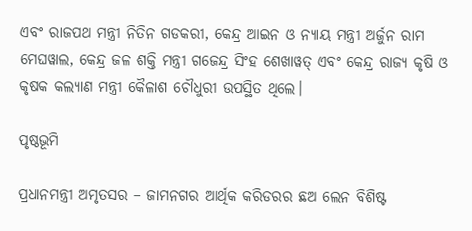ଏବଂ ରାଜପଥ ମନ୍ତ୍ରୀ ନିତିନ ଗଡକରୀ, କେନ୍ଦ୍ର ଆଇନ ଓ ନ୍ୟାୟ ମନ୍ତ୍ରୀ ଅର୍ଜୁନ ରାମ ମେଘୱାଲ, କେନ୍ଦ୍ର ଜଳ ଶକ୍ତି ମନ୍ତ୍ରୀ ଗଜେନ୍ଦ୍ର ସିଂହ ଶେଖାୱତ୍ ଏବଂ କେନ୍ଦ୍ର ରାଜ୍ୟ କୃଷି ଓ କୃଷକ କଲ୍ୟାଣ ମନ୍ତ୍ରୀ କୈଳାଶ ଚୌଧୁରୀ ଉପସ୍ଥିତ ଥିଲେ।

ପୃଷ୍ଠଭୂମି

ପ୍ରଧାନମନ୍ତ୍ରୀ ଅମୃତସର – ଜାମନଗର ଆର୍ଥିକ କରିଡରର ଛଅ ଲେନ ବିଶିଷ୍ଟ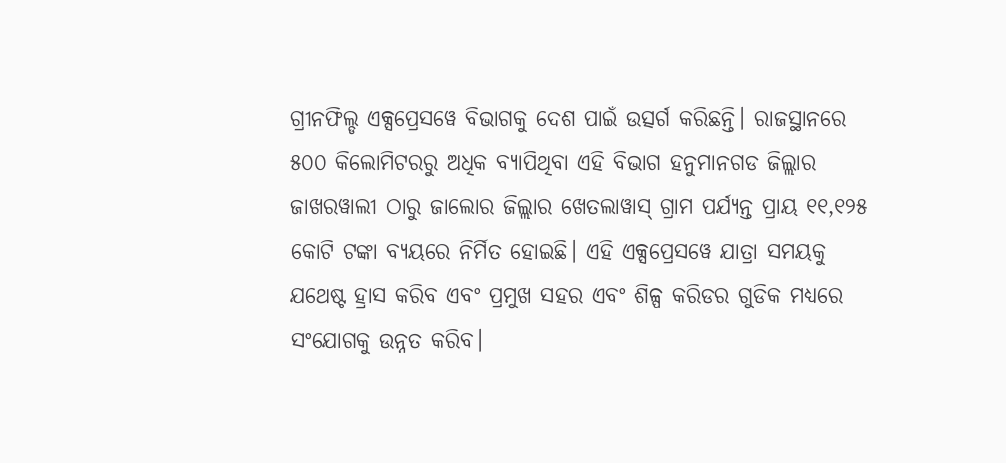ଗ୍ରୀନଫିଲ୍ଡ ଏକ୍ସପ୍ରେସୱେ ବିଭାଗକୁ ଦେଶ ପାଇଁ ଉତ୍ସର୍ଗ କରିଛନ୍ତି। ରାଜସ୍ଥାନରେ ୫୦୦ କିଲୋମିଟରରୁ ଅଧିକ ବ୍ୟାପିଥିବା ଏହି ବିଭାଗ ହନୁମାନଗଡ ଜିଲ୍ଲାର ଜାଖରୱାଲୀ ଠାରୁ ଜାଲୋର ଜିଲ୍ଲାର ଖେତଲାୱାସ୍ ଗ୍ରାମ ପର୍ଯ୍ୟନ୍ତ ପ୍ରାୟ ୧୧,୧୨୫ କୋଟି ଟଙ୍କା ବ୍ୟୟରେ ନିର୍ମିତ ହୋଇଛି। ଏହି ଏକ୍ସପ୍ରେସୱେ ଯାତ୍ରା ସମୟକୁ ଯଥେଷ୍ଟ ହ୍ରାସ କରିବ ଏବଂ ପ୍ରମୁଖ ସହର ଏବଂ ଶିଳ୍ପ କରିଡର ଗୁଡିକ ମଧ୍ୟରେ ସଂଯୋଗକୁ ଉନ୍ନତ କରିବ।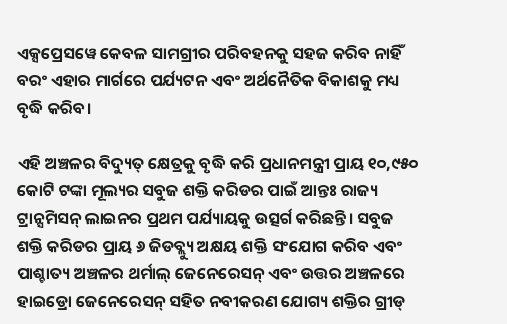ଏକ୍ସପ୍ରେସୱେ କେବଳ ସାମଗ୍ରୀର ପରିବହନକୁ ସହଜ କରିବ ନାହିଁ ବରଂ ଏହାର ମାର୍ଗରେ ପର୍ଯ୍ୟଟନ ଏବଂ ଅର୍ଥନୈତିକ ବିକାଶକୁ ମଧ୍ୟ ବୃଦ୍ଧି କରିବ।

ଏହି ଅଞ୍ଚଳର ବିଦ୍ୟୁତ୍ କ୍ଷେତ୍ରକୁ ବୃଦ୍ଧି କରି ପ୍ରଧାନମନ୍ତ୍ରୀ ପ୍ରାୟ ୧୦,୯୫୦ କୋଟି ଟଙ୍କା ମୂଲ୍ୟର ସବୁଜ ଶକ୍ତି କରିଡର ପାଇଁ ଆନ୍ତଃ ରାଜ୍ୟ ଟ୍ରାନ୍ସମିସନ୍ ଲାଇନର ପ୍ରଥମ ପର୍ଯ୍ୟାୟକୁ ଉତ୍ସର୍ଗ କରିଛନ୍ତି। ସବୁଜ ଶକ୍ତି କରିଡର ପ୍ରାୟ ୬ ଜିଡବ୍ଲ୍ୟୁ ଅକ୍ଷୟ ଶକ୍ତି ସଂଯୋଗ କରିବ ଏବଂ ପାଶ୍ଚାତ୍ୟ ଅଞ୍ଚଳର ଥର୍ମାଲ୍ ଜେନେରେସନ୍ ଏବଂ ଉତ୍ତର ଅଞ୍ଚଳରେ ହାଇଡ୍ରୋ ଜେନେରେସନ୍ ସହିତ ନବୀକରଣ ଯୋଗ୍ୟ ଶକ୍ତିର ଗ୍ରୀଡ୍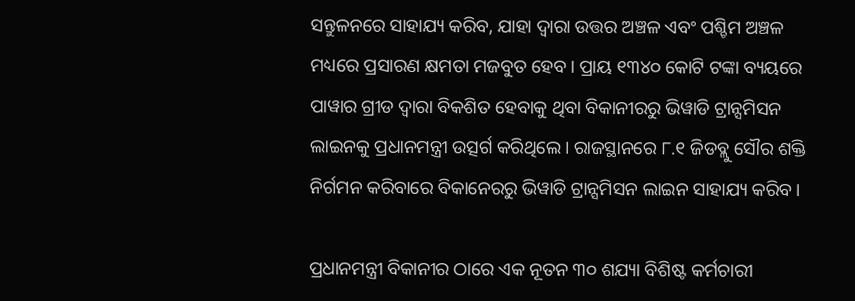ସନ୍ତୁଳନରେ ସାହାଯ୍ୟ କରିବ, ଯାହା ଦ୍ୱାରା ଉତ୍ତର ଅଞ୍ଚଳ ଏବଂ ପଶ୍ଚିମ ଅଞ୍ଚଳ ମଧ୍ୟରେ ପ୍ରସାରଣ କ୍ଷମତା ମଜବୁତ ହେବ। ପ୍ରାୟ ୧୩୪୦ କୋଟି ଟଙ୍କା ବ୍ୟୟରେ ପାୱାର ଗ୍ରୀଡ ଦ୍ୱାରା ବିକଶିତ ହେବାକୁ ଥିବା ବିକାନୀରରୁ ଭିୱାଡି ଟ୍ରାନ୍ସମିସନ ଲାଇନକୁ ପ୍ରଧାନମନ୍ତ୍ରୀ ଉତ୍ସର୍ଗ କରିଥିଲେ। ରାଜସ୍ଥାନରେ ୮.୧ ଜିଡବ୍ଲୁ ସୌର ଶକ୍ତି ନିର୍ଗମନ କରିବାରେ ବିକାନେରରୁ ଭିୱାଡି ଟ୍ରାନ୍ସମିସନ ଲାଇନ ସାହାଯ୍ୟ କରିବ।

ପ୍ରଧାନମନ୍ତ୍ରୀ ବିକାନୀର ଠାରେ ଏକ ନୂତନ ୩୦ ଶଯ୍ୟା ବିଶିଷ୍ଟ କର୍ମଚାରୀ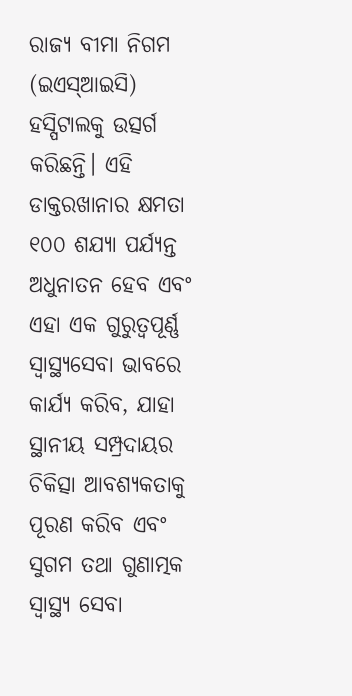ରାଜ୍ୟ ବୀମା ନିଗମ (ଇଏସ୍‌ଆଇସି) ହସ୍ପିଟାଲକୁ ଉତ୍ସର୍ଗ କରିଛନ୍ତି। ଏହି ଡାକ୍ତରଖାନାର କ୍ଷମତା ୧୦୦ ଶଯ୍ୟା ପର୍ଯ୍ୟନ୍ତ ଅଧୁନାତନ ହେବ ଏବଂ ଏହା ଏକ ଗୁରୁତ୍ୱପୂର୍ଣ୍ଣ ସ୍ୱାସ୍ଥ୍ୟସେବା ଭାବରେ କାର୍ଯ୍ୟ କରିବ, ଯାହା ସ୍ଥାନୀୟ ସମ୍ପ୍ରଦାୟର ଚିକିତ୍ସା ଆବଶ୍ୟକତାକୁ ପୂରଣ କରିବ ଏବଂ ସୁଗମ ତଥା ଗୁଣାତ୍ମକ ସ୍ୱାସ୍ଥ୍ୟ ସେବା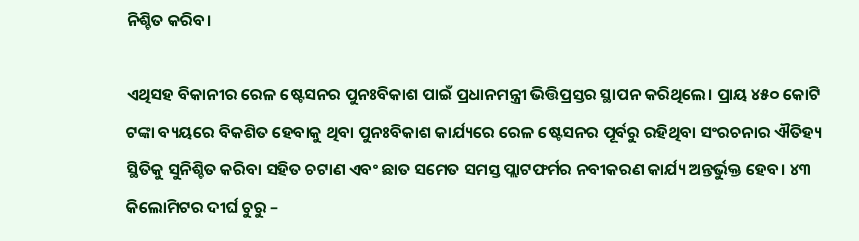ନିଶ୍ଚିତ କରିବ।

ଏଥିସହ ବିକାନୀର ରେଳ ଷ୍ଟେସନର ପୁନଃବିକାଶ ପାଇଁ ପ୍ରଧାନମନ୍ତ୍ରୀ ଭିତ୍ତିପ୍ରସ୍ତର ସ୍ଥାପନ କରିଥିଲେ। ପ୍ରାୟ ୪୫୦ କୋଟି ଟଙ୍କା ବ୍ୟୟରେ ବିକଶିତ ହେବାକୁ ଥିବା ପୁନଃବିକାଶ କାର୍ଯ୍ୟରେ ରେଳ ଷ୍ଟେସନର ପୂର୍ବରୁ ରହିଥିବା ସଂରଚନାର ଐତିହ୍ୟ ସ୍ଥିତିକୁ ସୁନିଶ୍ଚିତ କରିବା ସହିତ ଚଟାଣ ଏବଂ ଛାତ ସମେତ ସମସ୍ତ ପ୍ଲାଟଫର୍ମର ନବୀକରଣ କାର୍ଯ୍ୟ ଅନ୍ତର୍ଭୁକ୍ତ ହେବ। ୪୩ କିଲୋମିଟର ଦୀର୍ଘ ଚୁରୁ –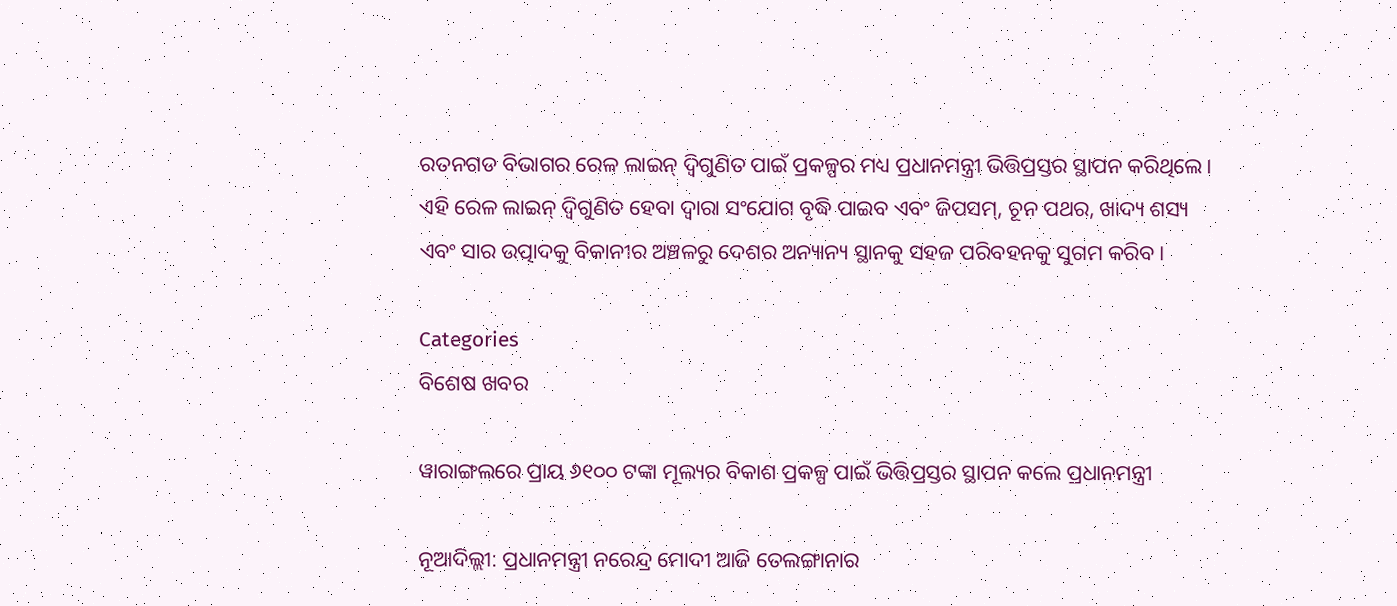ରତନଗଡ ବିଭାଗର ରେଳ ଲାଇନ୍ ଦ୍ୱିଗୁଣିତ ପାଇଁ ପ୍ରକଳ୍ପର ମଧ୍ୟ ପ୍ରଧାନମନ୍ତ୍ରୀ ଭିତ୍ତିପ୍ରସ୍ତର ସ୍ଥାପନ କରିଥିଲେ। ଏହି ରେଳ ଲାଇନ୍ ଦ୍ୱିଗୁଣିତ ହେବା ଦ୍ୱାରା ସଂଯୋଗ ବୃଦ୍ଧି ପାଇବ ଏବଂ ଜିପସମ୍‌, ଚୂନ ପଥର, ଖାଦ୍ୟ ଶସ୍ୟ ଏବଂ ସାର ଉତ୍ପାଦକୁ ବିକାନୀର ଅଞ୍ଚଳରୁ ଦେଶର ଅନ୍ୟାନ୍ୟ ସ୍ଥାନକୁ ସହଜ ପରିବହନକୁ ସୁଗମ କରିବ।

Categories
ବିଶେଷ ଖବର

ୱାରାଙ୍ଗଲରେ ପ୍ରାୟ ୬୧୦୦ ଟଙ୍କା ମୂଲ୍ୟର ବିକାଶ ପ୍ରକଳ୍ପ ପାଇଁ ଭିତ୍ତିପ୍ରସ୍ତର ସ୍ଥାପନ କଲେ ପ୍ରଧାନମନ୍ତ୍ରୀ

ନୂଆଦିଲ୍ଲୀ: ପ୍ରଧାନମନ୍ତ୍ରୀ ନରେନ୍ଦ୍ର ମୋଦୀ ଆଜି ତେଲଙ୍ଗାନାର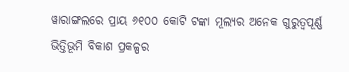ୱାରାଙ୍ଗଲରେ ପ୍ରାୟ ୬୧୦୦ କୋଟି ଟଙ୍କା ମୂଲ୍ୟର ଅନେକ ଗୁରୁତ୍ୱପୂର୍ଣ୍ଣ ଭିତ୍ତିଭୂମି ବିକାଶ ପ୍ରକଳ୍ପର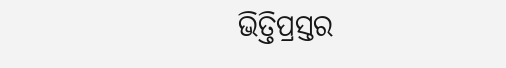ଭିତ୍ତିପ୍ରସ୍ତର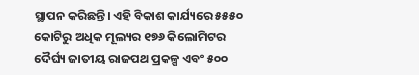ସ୍ଥାପନ କରିଛନ୍ତି। ଏହି ବିକାଶ କାର୍ଯ୍ୟରେ ୫୫୫୦ କୋଟିରୁ ଅଧିକ ମୂଲ୍ୟର ୧୭୬ କିଲୋମିଟର ଦୈର୍ଘ୍ୟ ଜାତୀୟ ରାଜପଥ ପ୍ରକଳ୍ପ ଏବଂ ୫୦୦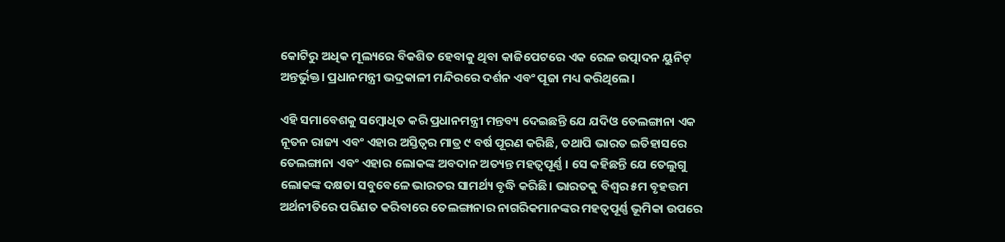କୋଟିରୁ ଅଧିକ ମୂଲ୍ୟରେ ବିକଶିତ ହେବାକୁ ଥିବା କାଜିପେଟରେ ଏକ ରେଳ ଉତ୍ପାଦନ ୟୁନିଟ୍ ଅନ୍ତର୍ଭୁକ୍ତ। ପ୍ରଧାନମନ୍ତ୍ରୀ ଭଦ୍ରକାଳୀ ମନ୍ଦିରରେ ଦର୍ଶନ ଏବଂ ପୂଜା ମଧ୍ୟ କରିଥିଲେ।

ଏହି ସମାବେଶକୁ ସମ୍ବୋଧିତ କରି ପ୍ରଧାନମନ୍ତ୍ରୀ ମନ୍ତବ୍ୟ ଦେଇଛନ୍ତି ଯେ ଯଦିଓ ତେଲଙ୍ଗାନା ଏକ ନୂତନ ରାଜ୍ୟ ଏବଂ ଏହାର ଅସ୍ତିତ୍ୱର ମାତ୍ର ୯ ବର୍ଷ ପୂରଣ କରିଛି, ତଥାପି ଭାରତ ଇତିହାସରେ ତେଲଙ୍ଗାନା ଏବଂ ଏହାର ଲୋକଙ୍କ ଅବଦାନ ଅତ୍ୟନ୍ତ ମହତ୍ୱପୂର୍ଣ୍ଣ । ସେ କହିଛନ୍ତି ଯେ ତେଲୁଗୁ ଲୋକଙ୍କ ଦକ୍ଷତା ସବୁବେଳେ ଭାରତର ସାମର୍ଥ୍ୟ ବୃଦ୍ଧି କରିଛି। ଭାରତକୁ ବିଶ୍ୱର ୫ମ ବୃହତ୍ତମ ଅର୍ଥନୀତିରେ ପରିଣତ କରିବାରେ ତେଲଙ୍ଗାନାର ନାଗରିକମାନଙ୍କର ମହତ୍ୱପୂର୍ଣ୍ଣ ଭୂମିକା ଉପରେ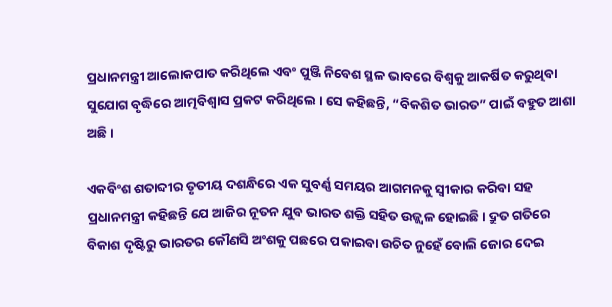ପ୍ରଧାନମନ୍ତ୍ରୀ ଆଲୋକପାତ କରିଥିଲେ ଏବଂ ପୁଞ୍ଜି ନିବେଶ ସ୍ଥଳ ଭାବରେ ବିଶ୍ୱକୁ ଆକର୍ଷିତ କରୁଥିବା ସୁଯୋଗ ବୃଦ୍ଧିରେ ଆତ୍ମବିଶ୍ୱାସ ପ୍ରକଟ କରିଥିଲେ । ସେ କହିଛନ୍ତି, “ବିକଶିତ ଭାରତ” ପାଇଁ ବହୁତ ଆଶା ଅଛି।

ଏକବିଂଶ ଶତାବ୍ଦୀର ତୃତୀୟ ଦଶନ୍ଧିରେ ଏକ ସୁବର୍ଣ୍ଣ ସମୟର ଆଗମନକୁ ସ୍ୱୀକାର କରିବା ସହ ପ୍ରଧାନମନ୍ତ୍ରୀ କହିଛନ୍ତି ଯେ ଆଜିର ନୂତନ ଯୁବ ଭାରତ ଶକ୍ତି ସହିତ ଉଜ୍ଜ୍ୱଳ ହୋଇଛି। ଦ୍ରୁତ ଗତିରେ ବିକାଶ ଦୃଷ୍ଟିରୁ ଭାରତର କୌଣସି ଅଂଶକୁ ପଛରେ ପକାଇବା ଉଚିତ ନୁହେଁ ବୋଲି ଜୋର ଦେଇ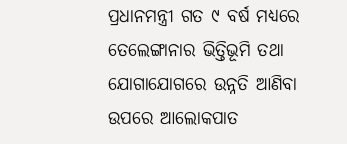ପ୍ରଧାନମନ୍ତ୍ରୀ ଗତ ୯ ବର୍ଷ ମଧ୍ୟରେ ତେଲେଙ୍ଗାନାର ଭିତ୍ତିଭୂମି ତଥା ଯୋଗାଯୋଗରେ ଉନ୍ନତି ଆଣିବା ଉପରେ ଆଲୋକପାତ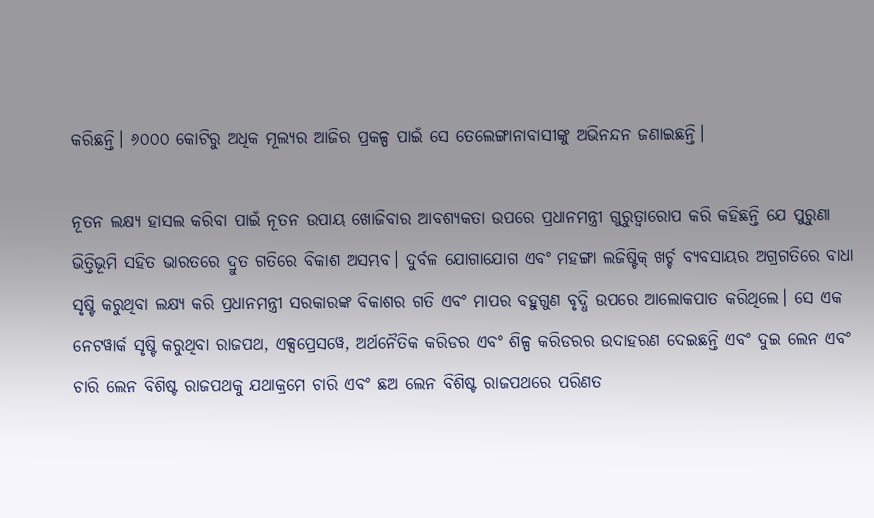କରିଛନ୍ତି। ୬୦୦୦ କୋଟିରୁ ଅଧିକ ମୂଲ୍ୟର ଆଜିର ପ୍ରକଳ୍ପ ପାଇଁ ସେ ତେଲେଙ୍ଗାନାବାସୀଙ୍କୁ ଅଭିନନ୍ଦନ ଜଣାଇଛନ୍ତି।

ନୂତନ ଲକ୍ଷ୍ୟ ହାସଲ କରିବା ପାଇଁ ନୂତନ ଉପାୟ ଖୋଜିବାର ଆବଶ୍ୟକତା ଉପରେ ପ୍ରଧାନମନ୍ତ୍ରୀ ଗୁରୁତ୍ୱାରୋପ କରି କହିଛନ୍ତି ଯେ ପୁରୁଣା ଭିତ୍ତିଭୂମି ସହିତ ଭାରତରେ ଦ୍ରୁତ ଗତିରେ ବିକାଶ ଅସମ୍ଭବ। ଦୁର୍ବଳ ଯୋଗାଯୋଗ ଏବଂ ମହଙ୍ଗା ଲଜିଷ୍ଟିକ୍ ଖର୍ଚ୍ଚ ବ୍ୟବସାୟର ଅଗ୍ରଗତିରେ ବାଧା ସୃଷ୍ଟି କରୁଥିବା ଲକ୍ଷ୍ୟ କରି ପ୍ରଧାନମନ୍ତ୍ରୀ ସରକାରଙ୍କ ବିକାଶର ଗତି ଏବଂ ମାପର ବହୁଗୁଣ ବୃଦ୍ଧି ଉପରେ ଆଲୋକପାତ କରିଥିଲେ। ସେ ଏକ ନେଟୱାର୍କ ସୃଷ୍ଟି କରୁଥିବା ରାଜପଥ, ଏକ୍ସପ୍ରେସୱେ, ଅର୍ଥନୈତିକ କରିଡର ଏବଂ ଶିଳ୍ପ କରିଡରର ଉଦାହରଣ ଦେଇଛନ୍ତି ଏବଂ ଦୁଇ ଲେନ ଏବଂ ଚାରି ଲେନ ବିଶିଷ୍ଟ ରାଜପଥକୁ ଯଥାକ୍ରମେ ଚାରି ଏବଂ ଛଅ ଲେନ ବିଶିଷ୍ଟ ରାଜପଥରେ ପରିଣତ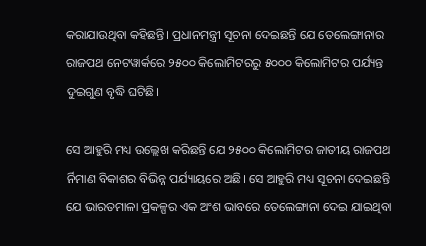କରାଯାଉଥିବା କହିଛନ୍ତି। ପ୍ରଧାନମନ୍ତ୍ରୀ ସୂଚନା ଦେଇଛନ୍ତି ଯେ ତେଲେଙ୍ଗାନାର ରାଜପଥ ନେଟୱାର୍କରେ ୨୫୦୦ କିଲୋମିଟରରୁ ୫୦୦୦ କିଲୋମିଟର ପର୍ଯ୍ୟନ୍ତ ଦୁଇଗୁଣ ବୃଦ୍ଧି ଘଟିଛି।

ସେ ଆହୁରି ମଧ୍ୟ ଉଲ୍ଲେଖ କରିଛନ୍ତି ଯେ ୨୫୦୦ କିଲୋମିଟର ଜାତୀୟ ରାଜପଥ ର୍ନିମାଣ ବିକାଶର ବିଭିନ୍ନ ପର୍ଯ୍ୟାୟରେ ଅଛି। ସେ ଆହୁରି ମଧ୍ୟ ସୂଚନା ଦେଇଛନ୍ତି ଯେ ଭାରତମାଳା ପ୍ରକଳ୍ପର ଏକ ଅଂଶ ଭାବରେ ତେଲେଙ୍ଗାନା ଦେଇ ଯାଇଥିବା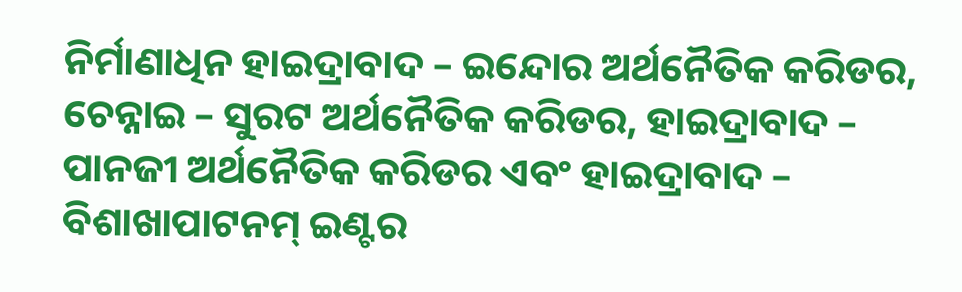ନିର୍ମାଣାଧିନ ହାଇଦ୍ରାବାଦ – ଇନ୍ଦୋର ଅର୍ଥନୈତିକ କରିଡର, ଚେନ୍ନାଇ – ସୁରଟ ଅର୍ଥନୈତିକ କରିଡର, ହାଇଦ୍ରାବାଦ – ପାନଜୀ ଅର୍ଥନୈତିକ କରିଡର ଏବଂ ହାଇଦ୍ରାବାଦ – ବିଶାଖାପାଟନମ୍ ଇଣ୍ଟର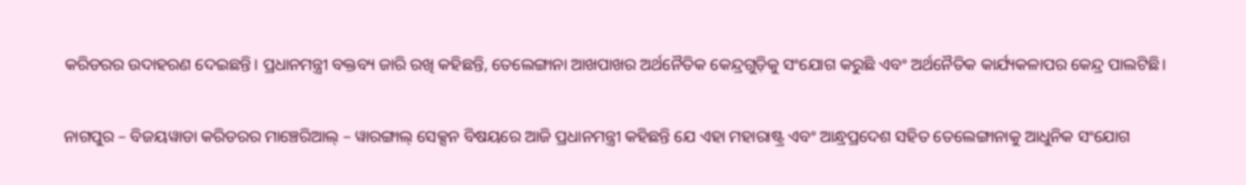କରିଡରର ଉଦାହରଣ ଦେଇଛନ୍ତି। ପ୍ରଧାନମନ୍ତ୍ରୀ ବକ୍ତବ୍ୟ ଜାରି ରଖି କହିଛନ୍ତି, ତେଲେଙ୍ଗାନା ଆଖପାଖର ଅର୍ଥନୈତିକ କେନ୍ଦ୍ରଗୁଡ଼ିକୁ ସଂଯୋଗ କରୁଛି ଏବଂ ଅର୍ଥନୈତିକ କାର୍ଯ୍ୟକଳାପର କେନ୍ଦ୍ର ପାଲଟିଛି।

ନାଗପୁର – ବିଜୟୱାଡା କରିଡରର ମାଞ୍ଚେରିଆଲ୍ – ୱାରଙ୍ଗାଲ୍ ସେକ୍ସନ ବିଷୟରେ ଆଜି ପ୍ରଧାନମନ୍ତ୍ରୀ କହିଛନ୍ତି ଯେ ଏହା ମହାରାଷ୍ଟ୍ର ଏବଂ ଆନ୍ଧ୍ରପ୍ରଦେଶ ସହିତ ତେଲେଙ୍ଗାନାକୁ ଆଧୁନିକ ସଂଯୋଗ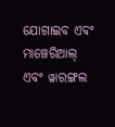ଯୋଗାଇବ ଏବଂ ମାଞ୍ଚେରିଆଲ୍ ଏବଂ ୱାରଙ୍ଗଲ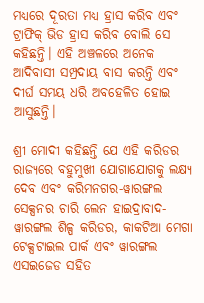ମଧ୍ୟରେ ଦୂରତା ମଧ୍ୟ ହ୍ରାସ କରିବ ଏବଂ ଟ୍ରାଫିକ୍ ଭିଡ ହ୍ରାସ କରିବ ବୋଲି ସେ କହିଛନ୍ତି। ଏହି ଅଞ୍ଚଳରେ ଅନେକ ଆଦିବାସୀ ସମ୍ପ୍ରଦାୟ ବାସ କରନ୍ତି ଏବଂ ଦୀର୍ଘ ସମୟ ଧରି ଅବହେଳିତ ହୋଇ ଆସୁଛନ୍ତି।

ଶ୍ରୀ ମୋଦୀ କହିଛନ୍ତି ଯେ ଏହି କରିଡର ରାଜ୍ୟରେ ବହୁମୁଖୀ ଯୋଗାଯୋଗକୁ ଲକ୍ଷ୍ୟ ଦେବ ଏବଂ କରିମନଗର-ୱାରଙ୍ଗଲ ସେକ୍ସନର ଚାରି ଲେନ ହାଇଦ୍ରାବାଦ-ୱାରଙ୍ଗଲ ଶିଳ୍ପ କରିଡର, କାକଟିଆ ମେଗା ଟେକ୍ସଟାଇଲ ପାର୍କ ଏବଂ ୱାରଙ୍ଗଲ ଏସଇଜେଡ ସହିତ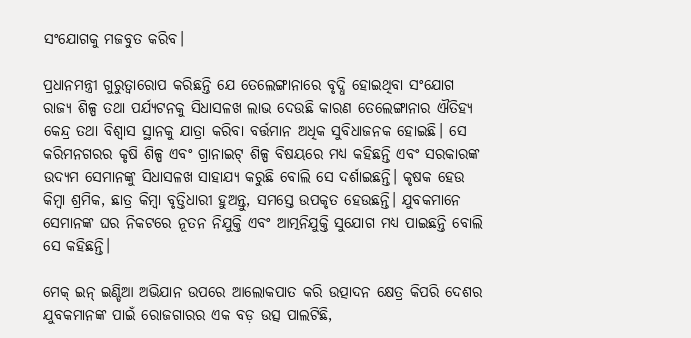ସଂଯୋଗକୁ ମଜବୁତ କରିବ।

ପ୍ରଧାନମନ୍ତ୍ରୀ ଗୁରୁତ୍ୱାରୋପ କରିଛନ୍ତି ଯେ ତେଲେଙ୍ଗାନାରେ ବୃଦ୍ଧି ହୋଇଥିବା ସଂଯୋଗ ରାଜ୍ୟ ଶିଳ୍ପ ତଥା ପର୍ଯ୍ୟଟନକୁ ସିଧାସଳଖ ଲାଭ ଦେଉଛି କାରଣ ତେଲେଙ୍ଗାନାର ଐତିହ୍ୟ କେନ୍ଦ୍ର ତଥା ବିଶ୍ୱାସ ସ୍ଥାନକୁ ଯାତ୍ରା କରିବା ବର୍ତ୍ତମାନ ଅଧିକ ସୁବିଧାଜନକ ହୋଇଛି। ସେ କରିମନଗରର କୃଷି ଶିଳ୍ପ ଏବଂ ଗ୍ରାନାଇଟ୍ ଶିଳ୍ପ ବିଷୟରେ ମଧ୍ୟ କହିଛନ୍ତି ଏବଂ ସରକାରଙ୍କ ଉଦ୍ୟମ ସେମାନଙ୍କୁ ସିଧାସଳଖ ସାହାଯ୍ୟ କରୁଛି ବୋଲି ସେ ଦର୍ଶାଇଛନ୍ତି। କୃଷକ ହେଉ କିମ୍ବା ଶ୍ରମିକ, ଛାତ୍ର କିମ୍ବା ବୃତ୍ତିଧାରୀ ହୁଅନ୍ତୁ, ସମସ୍ତେ ଉପକୃତ ହେଉଛନ୍ତି। ଯୁବକମାନେ ସେମାନଙ୍କ ଘର ନିକଟରେ ନୂତନ ନିଯୁକ୍ତି ଏବଂ ଆତ୍ମନିଯୁକ୍ତି ସୁଯୋଗ ମଧ୍ୟ ପାଇଛନ୍ତି ବୋଲି ସେ କହିଛନ୍ତି।

ମେକ୍ ଇନ୍ ଇଣ୍ଡିଆ ଅଭିଯାନ ଉପରେ ଆଲୋକପାତ କରି ଉତ୍ପାଦନ କ୍ଷେତ୍ର କିପରି ଦେଶର ଯୁବକମାନଙ୍କ ପାଇଁ ରୋଜଗାରର ଏକ ବଡ଼ ଉତ୍ସ ପାଲଟିଛି,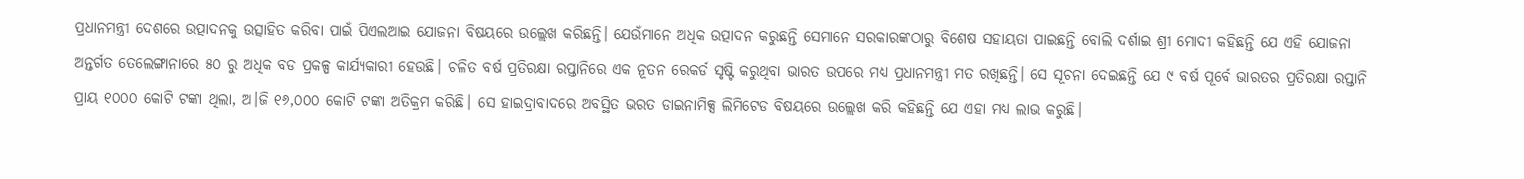ପ୍ରଧାନମନ୍ତ୍ରୀ ଦେଶରେ ଉତ୍ପାଦନକୁ ଉତ୍ସାହିତ କରିବା ପାଇଁ ପିଏଲଆଇ ଯୋଜନା ବିଷୟରେ ଉଲ୍ଲେଖ କରିଛନ୍ତି। ଯେଉଁମାନେ ଅଧିକ ଉତ୍ପାଦନ କରୁଛନ୍ତି ସେମାନେ ସରକାରଙ୍କଠାରୁ ବିଶେଷ ସହାୟତା ପାଇଛନ୍ତି ବୋଲି ଦର୍ଶାଇ ଶ୍ରୀ ମୋଦୀ କହିଛନ୍ତି ଯେ ଏହି ଯୋଜନା ଅନ୍ତର୍ଗତ ତେଲେଙ୍ଗାନାରେ ୫୦ ରୁ ଅଧିକ ବଡ ପ୍ରକଳ୍ପ କାର୍ଯ୍ୟକାରୀ ହେଉଛି। ଚଳିତ ବର୍ଷ ପ୍ରତିରକ୍ଷା ରପ୍ତାନିରେ ଏକ ନୂତନ ରେକର୍ଡ ସୃଷ୍ଟି କରୁଥିବା ଭାରତ ଉପରେ ମଧ୍ୟ ପ୍ରଧାନମନ୍ତ୍ରୀ ମତ ରଖିଛନ୍ତି। ସେ ସୂଚନା ଦେଇଛନ୍ତି ଯେ ୯ ବର୍ଷ ପୂର୍ବେ ଭାରତର ପ୍ରତିରକ୍ଷା ରପ୍ତାନି ପ୍ରାୟ ୧୦୦୦ କୋଟି ଟଙ୍କା ଥିଲା, ଅ।ଜି ୧୬,୦୦୦ କୋଟି ଟଙ୍କା ଅତିକ୍ରମ କରିଛି। ସେ ହାଇଦ୍ରାବାଦରେ ଅବସ୍ଥିତ ଭରତ ଡାଇନାମିକ୍ସ ଲିମିଟେଡ ବିଷୟରେ ଉଲ୍ଲେଖ କରି କହିଛନ୍ତି ଯେ ଏହା ମଧ୍ୟ ଲାଭ କରୁଛି।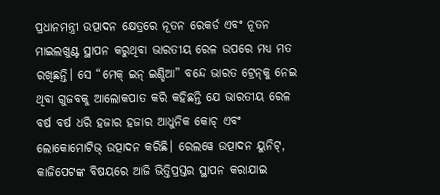ପ୍ରଧାନମନ୍ତ୍ରୀ ଉତ୍ପାଦନ କ୍ଷେତ୍ରରେ ନୂତନ ରେକର୍ଡ ଏବଂ ନୂତନ ମାଇଲଖୁଣ୍ଟ ସ୍ଥାପନ କରୁଥିବା ଭାରତୀୟ ରେଳ ଉପରେ ମଧ୍ୟ ମତ ରଖିଛନ୍ତି। ସେ “ମେକ୍‍ ଇନ୍ ଇଣ୍ଡିଆ” ବନ୍ଦେ ଭାରତ ଟ୍ରେନ୍‌କୁ ନେଇ ଥିବା ଗୁଜବକୁ ଆଲୋକପାତ କରି କହିଛନ୍ତି ଯେ ଭାରତୀୟ ରେଳ ବର୍ଷ ବର୍ଷ ଧରି ହଜାର ହଜାର ଆଧୁନିକ କୋଚ୍ ଏବଂ ଲୋକୋମୋଟିଭ୍ ଉତ୍ପାଦନ କରିଛି। ରେଲୱେ ଉତ୍ପାଦନ ୟୁନିଟ୍‌, କାଜିପେଟଙ୍କ ବିଷୟରେ ଆଜି ଭିତ୍ତିପ୍ରସ୍ତର ସ୍ଥାପନ କରାଯାଇ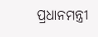ପ୍ରଧାନମନ୍ତ୍ରୀ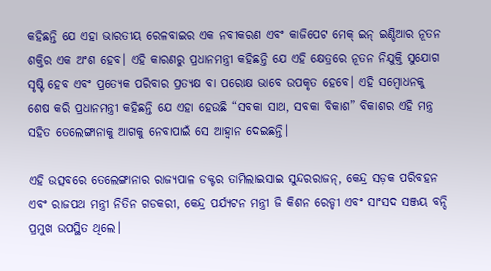କହିଛନ୍ତି ଯେ ଏହା ଭାରତୀୟ ରେଳବାଇର ଏକ ନବୀକରଣ ଏବଂ କାଜିପେଟ ମେକ୍ ଇନ୍ ଇଣ୍ଡିଆର ନୂତନ ଶକ୍ତିର ଏକ ଅଂଶ ହେବ। ଏହି କାରଣରୁ ପ୍ରଧାନମନ୍ତ୍ରୀ କହିଛନ୍ତି ଯେ ଏହି କ୍ଷେତ୍ରରେ ନୂତନ ନିଯୁକ୍ତି ସୁଯୋଗ ସୃଷ୍ଟି ହେବ ଏବଂ ପ୍ରତ୍ୟେକ ପରିବାର ପ୍ରତ୍ୟକ୍ଷ ବା ପରୋକ୍ଷ ଭାବେ ଉପକୃତ ହେବେ। ଏହି ସମ୍ବୋଧନକୁ ଶେଷ କରି ପ୍ରଧାନମନ୍ତ୍ରୀ କହିଛନ୍ତି ଯେ ଏହା ହେଉଛି “ସବକା ସାଥ, ସବକା ବିକାଶ” ବିକାଶର ଏହି ମନ୍ତ୍ର ସହିତ ତେଲେଙ୍ଗାନାକୁ ଆଗକୁ ନେବାପାଇଁ ସେ ଆହ୍ୱାନ ଦେଇଛନ୍ତି।

ଏହି ଉତ୍ସବରେ ତେଲେଙ୍ଗାନାର ରାଜ୍ୟପାଳ ଡକ୍ଟର ତାମିଲାଇସାଇ ସୁନ୍ଦରରାଜନ୍‌, କେନ୍ଦ୍ର ସଡ଼କ ପରିବହନ ଏବଂ ରାଜପଥ ମନ୍ତ୍ରୀ ନିତିନ ଗଡକରୀ, କେନ୍ଦ୍ର ପର୍ଯ୍ୟଟନ ମନ୍ତ୍ରୀ ଜି କିଶନ ରେଡ୍ଡୀ ଏବଂ ସାଂସଦ ସଞ୍ଜୟ ବନ୍ଦି ପ୍ରମୁଖ ଉପସ୍ଥିତ ଥିଲେ।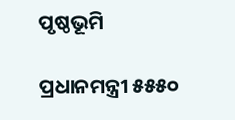ପୃଷ୍ଠଭୂମି

ପ୍ରଧାନମନ୍ତ୍ରୀ ୫୫୫୦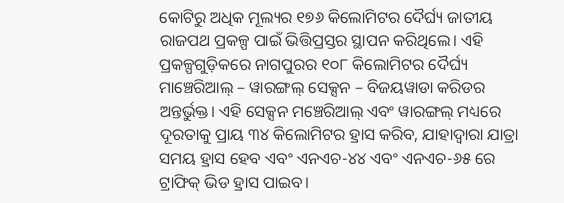କୋଟିରୁ ଅଧିକ ମୂଲ୍ୟର ୧୭୬ କିଲୋମିଟର ଦୈର୍ଘ୍ୟ ଜାତୀୟ ରାଜପଥ ପ୍ରକଳ୍ପ ପାଇଁ ଭିତ୍ତିପ୍ରସ୍ତର ସ୍ଥାପନ କରିଥିଲେ। ଏହି ପ୍ରକଳ୍ପଗୁଡ଼ିକରେ ନାଗପୁରର ୧୦୮ କିଲୋମିଟର ଦୈର୍ଘ୍ୟ ମାଞ୍ଚେରିଆଲ୍ – ୱାରଙ୍ଗଲ୍ ସେକ୍ସନ – ବିଜୟୱାଡା କରିଡର ଅନ୍ତର୍ଭୁକ୍ତ। ଏହି ସେକ୍ସନ ମଞ୍ଚେରିଆଲ୍ ଏବଂ ୱାରଙ୍ଗଲ୍ ମଧ୍ୟରେ ଦୂରତାକୁ ପ୍ରାୟ ୩୪ କିଲୋମିଟର ହ୍ରାସ କରିବ, ଯାହାଦ୍ୱାରା ଯାତ୍ରା ସମୟ ହ୍ରାସ ହେବ ଏବଂ ଏନଏଚ-୪୪ ଏବଂ ଏନଏଚ-୬୫ ରେ ଟ୍ରାଫିକ୍ ଭିଡ ହ୍ରାସ ପାଇବ।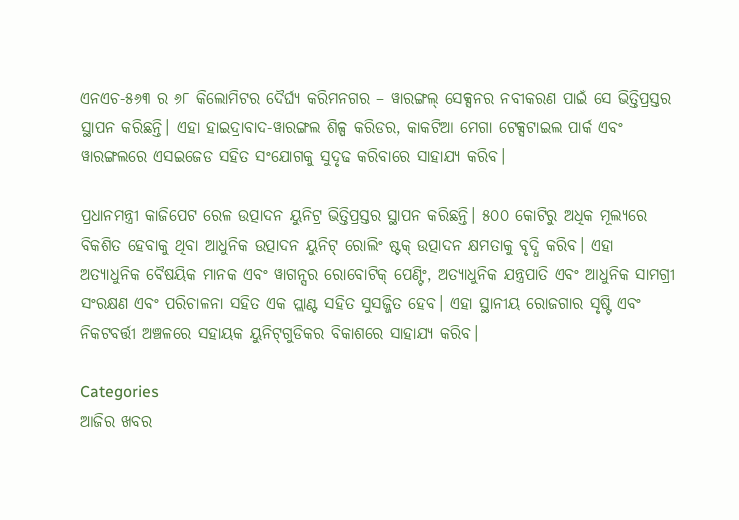ଏନଏଚ-୫୬୩ ର ୬୮ କିଲୋମିଟର ଦୈର୍ଘ୍ୟ କରିମନଗର – ୱାରଙ୍ଗଲ୍ ସେକ୍ସନର ନବୀକରଣ ପାଇଁ ସେ ଭିତ୍ତିପ୍ରସ୍ତର ସ୍ଥାପନ କରିଛନ୍ତି। ଏହା ହାଇଦ୍ରାବାଦ-ୱାରଙ୍ଗଲ ଶିଳ୍ପ କରିଡର, କାକଟିଆ ମେଗା ଟେକ୍ସଟାଇଲ ପାର୍କ ଏବଂ ୱାରଙ୍ଗଲରେ ଏସଇଜେଡ ସହିତ ସଂଯୋଗକୁ ସୁଦୃଢ କରିବାରେ ସାହାଯ୍ୟ କରିବ।

ପ୍ରଧାନମନ୍ତ୍ରୀ କାଜିପେଟ ରେଳ ଉତ୍ପାଦନ ୟୁନିଟ୍ର ଭିତ୍ତିପ୍ରସ୍ତର ସ୍ଥାପନ କରିଛନ୍ତି। ୫୦୦ କୋଟିରୁ ଅଧିକ ମୂଲ୍ୟରେ ବିକଶିତ ହେବାକୁ ଥିବା ଆଧୁନିକ ଉତ୍ପାଦନ ୟୁନିଟ୍ ରୋଲିଂ ଷ୍ଟକ୍ ଉତ୍ପାଦନ କ୍ଷମତାକୁ ବୃଦ୍ଧି କରିବ। ଏହା ଅତ୍ୟାଧୁନିକ ବୈଷୟିକ ମାନକ ଏବଂ ୱାଗନ୍ସର ରୋବୋଟିକ୍ ପେଣ୍ଟିଂ, ଅତ୍ୟାଧୁନିକ ଯନ୍ତ୍ରପାତି ଏବଂ ଆଧୁନିକ ସାମଗ୍ରୀ ସଂରକ୍ଷଣ ଏବଂ ପରିଚାଳନା ସହିତ ଏକ ପ୍ଲାଣ୍ଟ ସହିତ ସୁସଜ୍ଜିତ ହେବ। ଏହା ସ୍ଥାନୀୟ ରୋଜଗାର ସୃଷ୍ଟି ଏବଂ ନିକଟବର୍ତ୍ତୀ ଅଞ୍ଚଳରେ ସହାୟକ ୟୁନିଟ୍‌ଗୁଡିକର ବିକାଶରେ ସାହାଯ୍ୟ କରିବ।

Categories
ଆଜିର ଖବର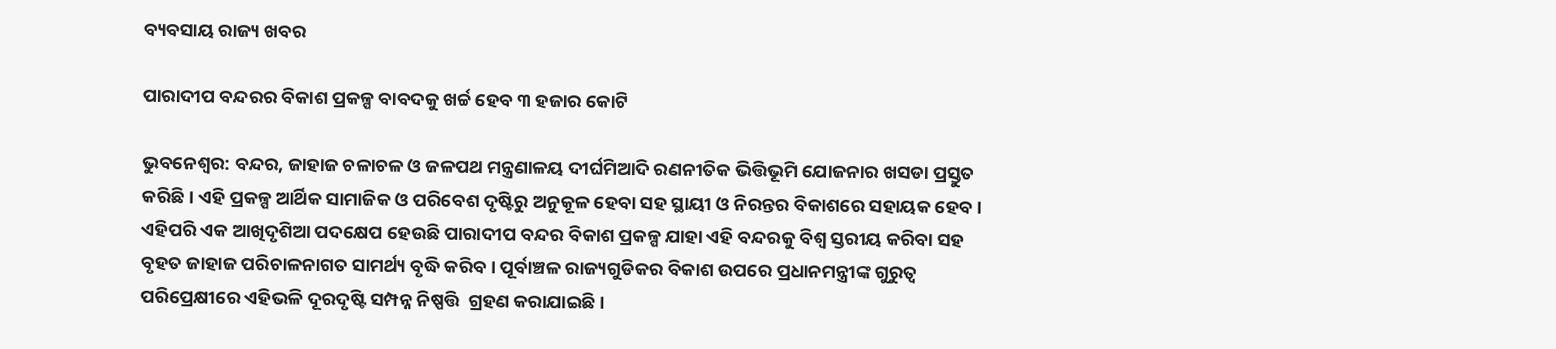ବ୍ୟବସାୟ ରାଜ୍ୟ ଖବର

ପାରାଦୀପ ବନ୍ଦରର ବିକାଶ ପ୍ରକଳ୍ପ ବାବଦକୁ ଖର୍ଚ୍ଚ ହେବ ୩ ହଜାର କୋଟି

ଭୁବନେଶ୍ବର: ବନ୍ଦର, ଜାହାଜ ଚଳାଚଳ ଓ ଜଳପଥ ମନ୍ତ୍ରଣାଳୟ ଦୀର୍ଘମିଆଦି ରଣନୀତିକ ଭିତ୍ତିଭୂମି ଯୋଜନାର ଖସଡା ପ୍ରସ୍ତୁତ କରିଛି। ଏହି ପ୍ରକଳ୍ପ ଆର୍ଥିକ ସାମାଜିକ ଓ ପରିବେଶ ଦୃଷ୍ଟିରୁ ଅନୁକୂଳ ହେବା ସହ ସ୍ଥାୟୀ ଓ ନିରନ୍ତର ବିକାଶରେ ସହାୟକ ହେବ। ଏହିପରି ଏକ ଆଖିଦୃଶିଆ ପଦକ୍ଷେପ ହେଉଛି ପାରାଦୀପ ବନ୍ଦର ବିକାଶ ପ୍ରକଳ୍ପ ଯାହା ଏହି ବନ୍ଦରକୁ ବିଶ୍ୱ ସ୍ତରୀୟ କରିବା ସହ ବୃହତ ଜାହାଜ ପରିଚାଳନାଗତ ସାମର୍ଥ୍ୟ ବୃଦ୍ଧି କରିବ। ପୂର୍ବାଞ୍ଚଳ ରାଜ୍ୟଗୁଡିକର ବିକାଶ ଉପରେ ପ୍ରଧାନମନ୍ତ୍ରୀଙ୍କ ଗୁରୁତ୍ୱ ପରିପ୍ରେକ୍ଷୀରେ ଏହିଭଳି ଦୂରଦୃଷ୍ଟି ସମ୍ପନ୍ନ ନିଷ୍ପତ୍ତି  ଗ୍ରହଣ କରାଯାଇଛି।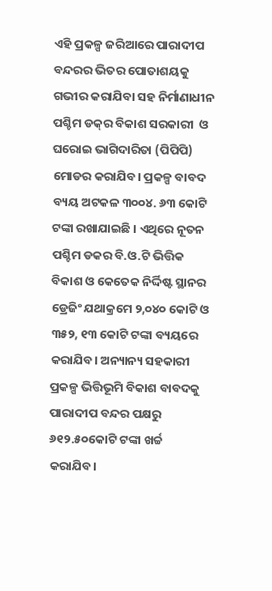ଏହି ପ୍ରକଳ୍ପ ଜରିଆରେ ପାରାଦୀପ ବନ୍ଦରର ଭିତର ପୋତାଶୟକୁ ଗଭୀର କରାଯିବା ସହ ନିର୍ମାଣାଧୀନ ପଶ୍ଚିମ ଡକ୍‌ର ବିକାଶ ସରକାରୀ  ଓ ଘରୋଇ ଭାଗିଦାରିତା (ପିପିପି) ମୋଡର କରାଯିବ। ପ୍ରକଳ୍ପ ବାବଦ ବ୍ୟୟ ଅଟକଳ ୩୦୦୪. ୬୩ କୋଟି ଟଙ୍କା ରଖାଯାଇଛି । ଏଥିରେ ନୂତନ ପଶ୍ଚିମ ଡକର ବି.ଓ.ଟି ଭିତ୍ତିକ ବିକାଶ ଓ କେତେକ ନିର୍ଦ୍ଦିଷ୍ଟ ସ୍ଥାନର ଡ୍ରେଜିଂ ଯଥାକ୍ରମେ ୨,୦୪୦ କୋଟି ଓ ୩୫୨, ୧୩ କୋଟି ଟଙ୍କା ବ୍ୟୟରେ କରାଯିବ। ଅନ୍ୟାନ୍ୟ ସହକାରୀ ପ୍ରକଳ୍ପ ଭିତ୍ତିଭୂମି ବିକାଶ ବାବଦକୁ ପାରାଦୀପ ବନ୍ଦର ପକ୍ଷରୁ ୬୧୨.୫୦କୋଟି ଟଙ୍କା ଖର୍ଚ୍ଚ କରାଯିବ।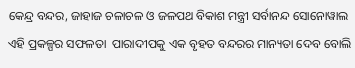କେନ୍ଦ୍ର ବନ୍ଦର, ଜାହାଜ ଚଳାଚଳ ଓ ଜଳପଥ ବିକାଶ ମନ୍ତ୍ରୀ ସର୍ବାନନ୍ଦ ସୋନୋୱାଲ ଏହି ପ୍ରକଳ୍ପର ସଫଳତା  ପାରାଦୀପକୁ ଏକ ବୃହତ ବନ୍ଦରର ମାନ୍ୟତା ଦେବ ବୋଲି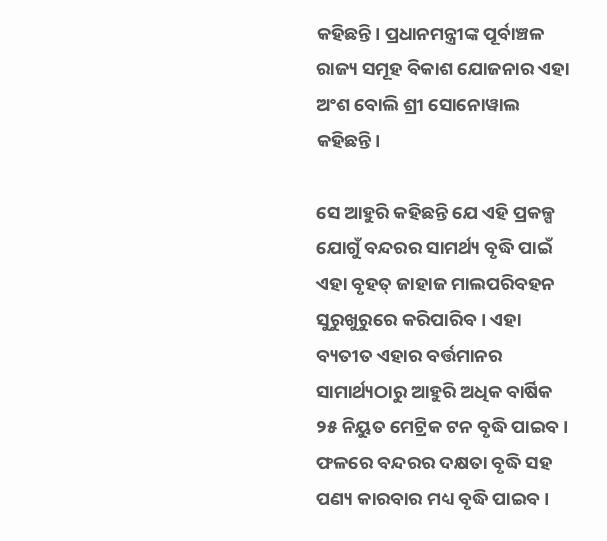କହିଛନ୍ତି। ପ୍ରଧାନମନ୍ତ୍ରୀଙ୍କ ପୂର୍ବାଞ୍ଚଳ ରାଜ୍ୟ ସମୂହ ବିକାଶ ଯୋଜନାର ଏହା ଅଂଶ ବୋଲି ଶ୍ରୀ ସୋନୋୱାଲ କହିଛନ୍ତି।

ସେ ଆହୁରି କହିଛନ୍ତି ଯେ ଏହି ପ୍ରକଳ୍ପ ଯୋଗୁଁ ବନ୍ଦରର ସାମର୍ଥ୍ୟ ବୃଦ୍ଧି ପାଇଁ ଏହା ବୃହତ୍ ଜାହାଜ ମାଲପରିବହନ ସୁରୁଖୁରୁରେ କରିପାରିବ। ଏହା ବ୍ୟତୀତ ଏହାର ବର୍ତ୍ତମାନର ସାମାର୍ଥ୍ୟଠାରୁ ଆହୁରି ଅଧିକ ବାର୍ଷିକ ୨୫ ନିୟୁତ ମେଟ୍ରିକ ଟନ ବୃଦ୍ଧି ପାଇବ। ଫଳରେ ବନ୍ଦରର ଦକ୍ଷତା ବୃଦ୍ଧି ସହ ପଣ୍ୟ କାରବାର ମଧ୍ୟ ବୃଦ୍ଧି ପାଇବ।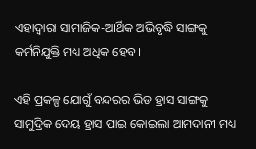ଏହାଦ୍ୱାରା ସାମାଜିକ-ଆର୍ଥିକ ଅଭିବୃଦ୍ଧି ସାଙ୍ଗକୁ କର୍ମନିଯୁକ୍ତି ମଧ୍ୟ ଅଧିକ ହେବ।

ଏହି ପ୍ରକଳ୍ପ ଯୋଗୁଁ ବନ୍ଦରର ଭିଡ ହ୍ରାସ ସାଙ୍ଗକୁ ସାମୁଦ୍ରିକ ଦେୟ ହ୍ରାସ ପାଇ କୋଇଲା ଆମଦାନୀ ମଧ୍ୟ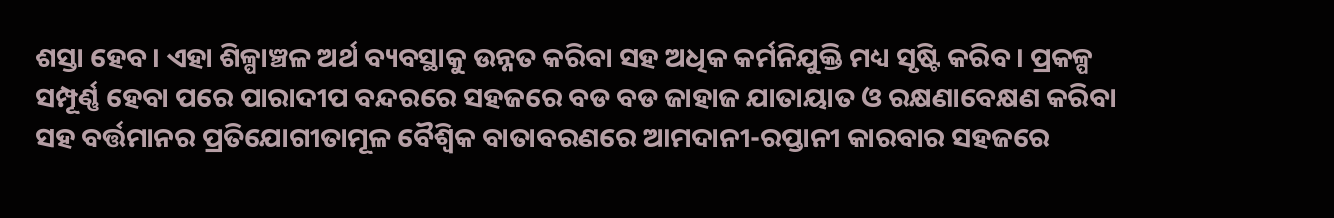ଶସ୍ତା ହେବ। ଏହା ଶିଳ୍ପାଞ୍ଚଳ ଅର୍ଥ ବ୍ୟବସ୍ଥାକୁ ଉନ୍ନତ କରିବା ସହ ଅଧିକ କର୍ମନିଯୁକ୍ତି ମଧ୍ୟ ସୃଷ୍ଟି କରିବ। ପ୍ରକଳ୍ପ ସମ୍ପୂର୍ଣ୍ଣ ହେବା ପରେ ପାରାଦୀପ ବନ୍ଦରରେ ସହଜରେ ବଡ ବଡ ଜାହାଜ ଯାତାୟାତ ଓ ରକ୍ଷଣାବେକ୍ଷଣ କରିବା ସହ ବର୍ତ୍ତମାନର ପ୍ରତିଯୋଗୀତାମୂଳ ବୈଶ୍ୱିକ ବାତାବରଣରେ ଆମଦାନୀ-ରପ୍ତାନୀ କାରବାର ସହଜରେ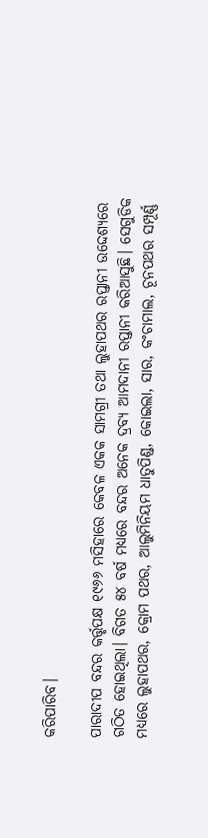କରିପାରିବ।

ପାରାଦୀପ ବନ୍ଦର କର୍ତ୍ତୃପକ୍ଷ ୧୯୬୬ ମସିହାରେ କେବଳ ଏକକ ସାମଗ୍ରୀ ତଥା ଲୁହାପଥର ରପ୍ତାନୀ ଉଦ୍ଦେଶ୍ୟରେ ଗଠିତ ହୋଇଥିଲା। ବିଗତ ୫୪ ବର୍ଷ ମଧ୍ୟରେ ବନ୍ଦର ଅନେକ ଦ୍ରବ୍ୟ ଆମଦାନୀ ରପ୍ତାନୀ କରିଆସୁଛି। ସେଗୁଡିକ ମଧ୍ୟରେ ଲୁହାପଥର, କ୍ରୋମ ପଥର, ଆଲୁମିନିୟମ ଧାତୁପିଣ୍ଡ, କୋଇଲା, ସାର, କଂଚାମାଲ, ଚୂନପଥର ସମ୍ପୂର୍ଣ୍ଣ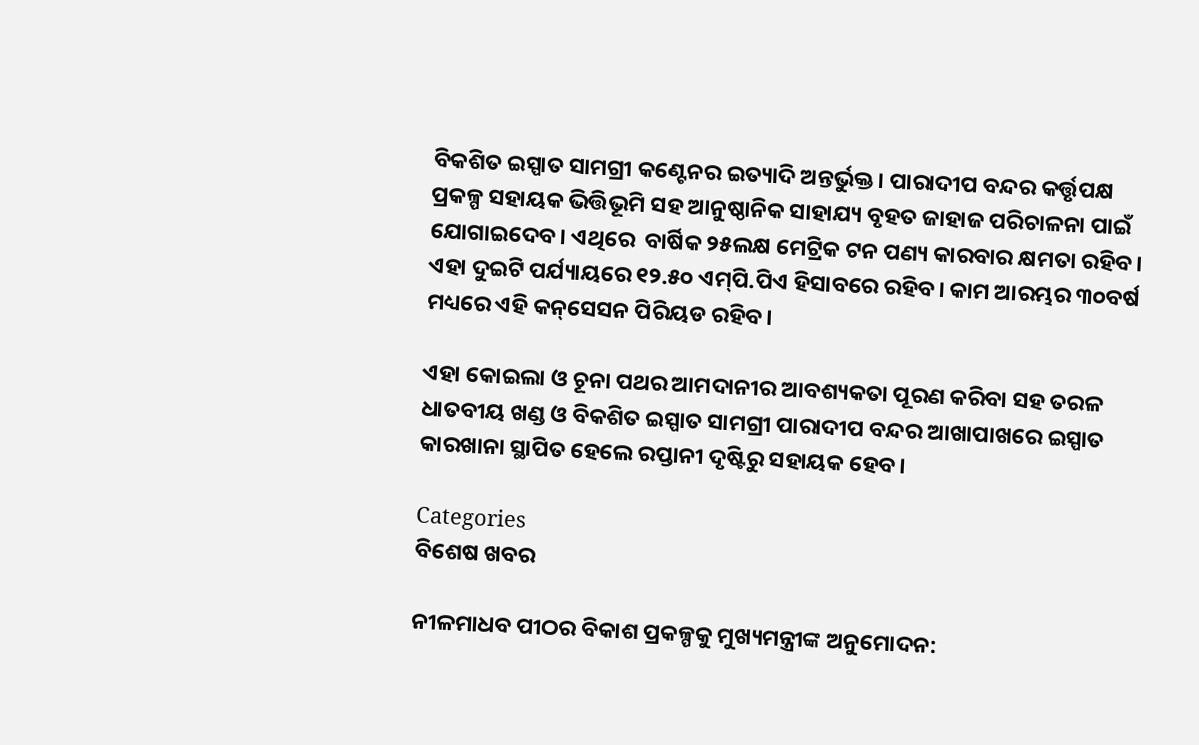ବିକଶିତ ଇସ୍ପାତ ସାମଗ୍ରୀ କଣ୍ଟେନର ଇତ୍ୟାଦି ଅନ୍ତର୍ଭୁକ୍ତ। ପାରାଦୀପ ବନ୍ଦର କର୍ତ୍ତୃପକ୍ଷ ପ୍ରକଳ୍ପ ସହାୟକ ଭିତ୍ତିଭୂମି ସହ ଆନୁଷ୍ଠାନିକ ସାହାଯ୍ୟ ବୃହତ ଜାହାଜ ପରିଚାଳନା ପାଇଁ ଯୋଗାଇଦେବ। ଏଥିରେ  ବାର୍ଷିକ ୨୫ଲକ୍ଷ ମେଟ୍ରିକ ଟନ ପଣ୍ୟ କାରବାର କ୍ଷମତା ରହିବ। ଏହା ଦୁଇଟି ପର୍ଯ୍ୟାୟରେ ୧୨.୫୦ ଏମ୍‌ପି.ପିଏ ହିସାବରେ ରହିବ। କାମ ଆରମ୍ଭର ୩୦ବର୍ଷ ମଧ୍ୟରେ ଏହି କନ୍‌ସେସନ ପିରିୟଡ ରହିବ।

ଏହା କୋଇଲା ଓ ଚୂନା ପଥର ଆମଦାନୀର ଆବଶ୍ୟକତା ପୂରଣ କରିବା ସହ ତରଳ ଧାତବୀୟ ଖଣ୍ଡ ଓ ବିକଶିତ ଇସ୍ପାତ ସାମଗ୍ରୀ ପାରାଦୀପ ବନ୍ଦର ଆଖାପାଖରେ ଇସ୍ପାତ କାରଖାନା ସ୍ଥାପିତ ହେଲେ ରପ୍ତାନୀ ଦୃଷ୍ଟିରୁ ସହାୟକ ହେବ।

Categories
ବିଶେଷ ଖବର

ନୀଳମାଧବ ପୀଠର ବିକାଶ ପ୍ରକଳ୍ପକୁ ମୁଖ୍ୟମନ୍ତ୍ରୀଙ୍କ ଅନୁମୋଦନ: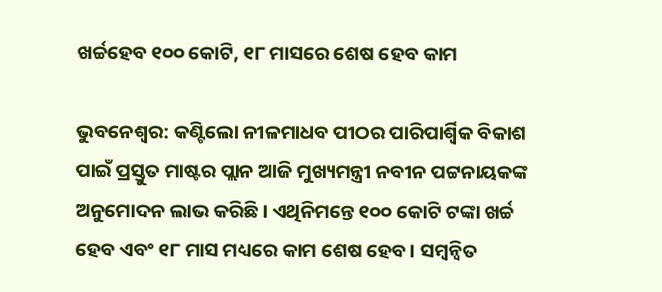ଖର୍ଚ୍ଚହେବ ୧୦୦ କୋଟି, ୧୮ ମାସରେ ଶେଷ ହେବ କାମ

ଭୁବନେଶ୍ବର: କଣ୍ଟିଲୋ ନୀଳମାଧବ ପୀଠର ପାରିପାର୍ଶ୍ବିକ ବିକାଶ ପାଇଁ ପ୍ରସ୍ତୁତ ମାଷ୍ଟର ପ୍ଲାନ ଆଜି ମୁଖ୍ୟମନ୍ତ୍ରୀ ନବୀନ ପଟ୍ଟନାୟକଙ୍କ ଅନୁମୋଦନ ଲାଭ କରିଛି। ଏଥିନିମନ୍ତେ ୧୦୦ କୋଟି ଟଙ୍କା ଖର୍ଚ୍ଚ ହେବ ଏବଂ ୧୮ ମାସ ମଧ୍ୟରେ କାମ ଶେଷ ହେବ। ସମ୍ୱନ୍ୱିତ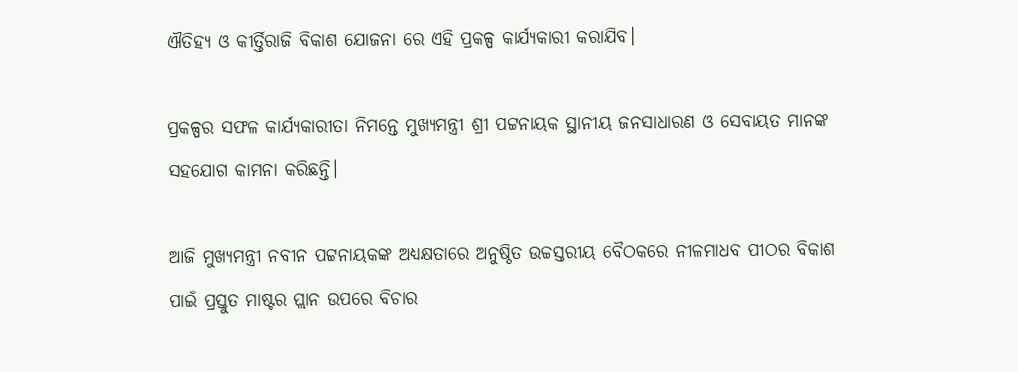ଐତିହ୍ୟ ଓ କୀର୍ତ୍ତିରାଜି ବିକାଶ ଯୋଜନା ରେ ଏହି ପ୍ରକଳ୍ପ କାର୍ଯ୍ୟକାରୀ କରାଯିବ।

ପ୍ରକଳ୍ପର ସଫଳ କାର୍ଯ୍ୟକାରୀତା ନିମନ୍ତେ ମୁଖ୍ୟମନ୍ତ୍ରୀ ଶ୍ରୀ ପଟ୍ଟନାୟକ ସ୍ଥାନୀୟ ଜନସାଧାରଣ ଓ ସେବାୟତ ମାନଙ୍କ ସହଯୋଗ କାମନା କରିଛନ୍ତି।

ଆଜି ମୁଖ୍ୟମନ୍ତ୍ରୀ ନବୀନ ପଟ୍ଟନାୟକଙ୍କ ଅଧ୍ୟକ୍ଷତାରେ ଅନୁଷ୍ଠିତ ଉଚ୍ଚସ୍ତରୀୟ ବୈଠକରେ ନୀଳମାଧବ ପୀଠର ବିକାଶ ପାଇଁ ପ୍ରସ୍ତୁତ ମାଷ୍ଟର ପ୍ଲାନ ଉପରେ ବିଚାର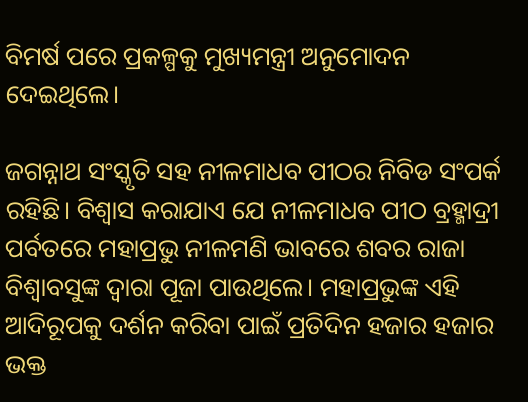ବିମର୍ଷ ପରେ ପ୍ରକଳ୍ପକୁ ମୁଖ୍ୟମନ୍ତ୍ରୀ ଅନୁମୋଦନ ଦେଇଥିଲେ।

ଜଗନ୍ନାଥ ସଂସ୍କୃତି ସହ ନୀଳମାଧବ ପୀଠର ନିବିଡ ସଂପର୍କ ରହିଛି। ବିଶ୍ବାସ କରାଯାଏ ଯେ ନୀଳମାଧବ ପୀଠ ବ୍ରହ୍ମାଦ୍ରୀ ପର୍ବତରେ ମହାପ୍ରଭୁ ନୀଳମଣି ଭାବରେ ଶବର ରାଜା ବିଶ୍ବାବସୁଙ୍କ ଦ୍ବାରା ପୂଜା ପାଉଥିଲେ। ମହାପ୍ରଭୁଙ୍କ ଏହି ଆଦିରୂପକୁ ଦର୍ଶନ କରିବା ପାଇଁ ପ୍ରତିଦିନ ହଜାର ହଜାର ଭକ୍ତ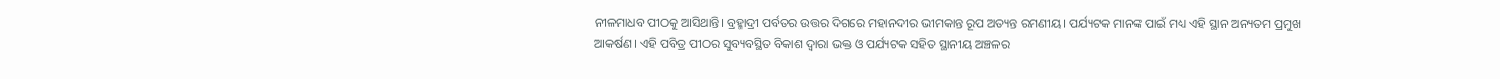ନୀଳମାଧବ ପୀଠକୁ ଆସିଥାନ୍ତି। ବ୍ରହ୍ମାଦ୍ରୀ ପର୍ବତର ଉତ୍ତର ଦିଗରେ ମହାନଦୀର ଭୀମକାନ୍ତ ରୂପ ଅତ୍ୟନ୍ତ ରମଣୀୟ। ପର୍ଯ୍ୟଟକ ମାନଙ୍କ ପାଇଁ ମଧ୍ୟ ଏହି ସ୍ଥାନ ଅନ୍ୟତମ ପ୍ରମୁଖ ଆକର୍ଷଣ। ଏହି ପବିତ୍ର ପୀଠର ସୁବ୍ୟବସ୍ଥିତ ବିକାଶ ଦ୍ବାରା ଭକ୍ତ ଓ ପର୍ଯ୍ୟଟକ ସହିତ ସ୍ଥାନୀୟ ଅଞ୍ଚଳର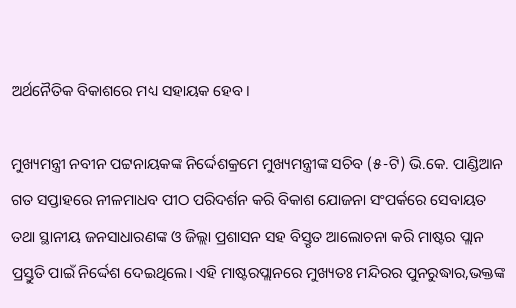ଅର୍ଥନୈତିକ ବିକାଶରେ ମଧ୍ୟ ସହାୟକ ହେବ।

ମୁଖ୍ୟମନ୍ତ୍ରୀ ନବୀନ ପଟ୍ଟନାୟକଙ୍କ ନିର୍ଦ୍ଦେଶକ୍ରମେ ମୁଖ୍ୟମନ୍ତ୍ରୀଙ୍କ ସଚିବ (୫-ଟି) ଭି.କେ. ପାଣ୍ଡିଆନ ଗତ ସପ୍ତାହରେ ନୀଳମାଧବ ପୀଠ ପରିଦର୍ଶନ କରି ବିକାଶ ଯୋଜନା ସଂପର୍କରେ ସେବାୟତ ତଥା ସ୍ଥାନୀୟ ଜନସାଧାରଣଙ୍କ ଓ ଜିଲ୍ଲା ପ୍ରଶାସନ ସହ ବିସ୍ତୃତ ଆଲୋଚନା କରି ମାଷ୍ଟର ପ୍ଲାନ ପ୍ରସ୍ତୁତି ପାଇଁ ନିର୍ଦ୍ଦେଶ ଦେଇଥିଲେ। ଏହି ମାଷ୍ଟରପ୍ଲାନରେ ମୁଖ୍ୟତଃ ମନ୍ଦିରର ପୁନରୁଦ୍ଧାର,ଭକ୍ତଙ୍କ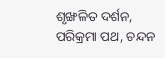ଶୃଙ୍ଖଳିତ ଦର୍ଶନ, ପରିକ୍ରମା ପଥ, ଚନ୍ଦନ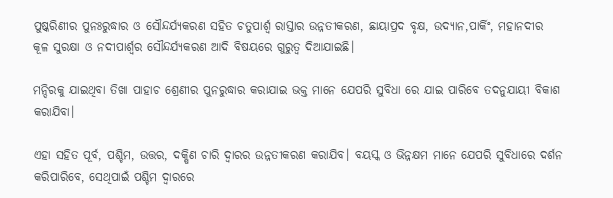ପୁଷ୍କରିଣୀର ପୁନଃରୁଦ୍ଧାର ଓ ସୌନ୍ଦର୍ଯ୍ୟକରଣ ସହିତ ଚତୁପାର୍ଶ୍ବ ରାସ୍ତାର ଉନ୍ନତୀକରଣ, ଛାୟାପ୍ରଦ ବୃକ୍ଷ, ଉଦ୍ୟାନ,ପାର୍କିଂ, ମହାନଦୀର କୂଳ ସୁରକ୍ଷା ଓ ନଦୀପାର୍ଶ୍ବର ସୌନ୍ଦର୍ଯ୍ୟକରଣ ଆଦି ବିଷୟରେ ଗୁରୁତ୍ବ ଦିଆଯାଇଛି।

ମନ୍ଦିରକୁ ଯାଇଥିବା ତିଖା ପାହାଚ ଶ୍ରେଣୀର ପୁନରୁଦ୍ଧାର କରାଯାଇ ଭକ୍ତ ମାନେ ଯେପରି ସୁବିଧା ରେ ଯାଇ ପାରିବେ ତଦନୁଯାୟୀ ବିକାଶ କରାଯିବା।

ଏହା ସହିତ ପୂର୍ବ, ପଶ୍ଚିମ, ଉତ୍ତର, ଦକ୍ଷିଣ ଚାରି ଦ୍ବାରର ଉନ୍ନତୀକରଣ କରାଯିବ। ବୟସ୍କ ଓ ଭିନ୍ନକ୍ଷମ ମାନେ ଯେପରି ସୁବିଧାରେ ଦର୍ଶନ କରିପାରିବେ, ସେଥିପାଇଁ ପଶ୍ଚିମ ଦ୍ୱାରରେ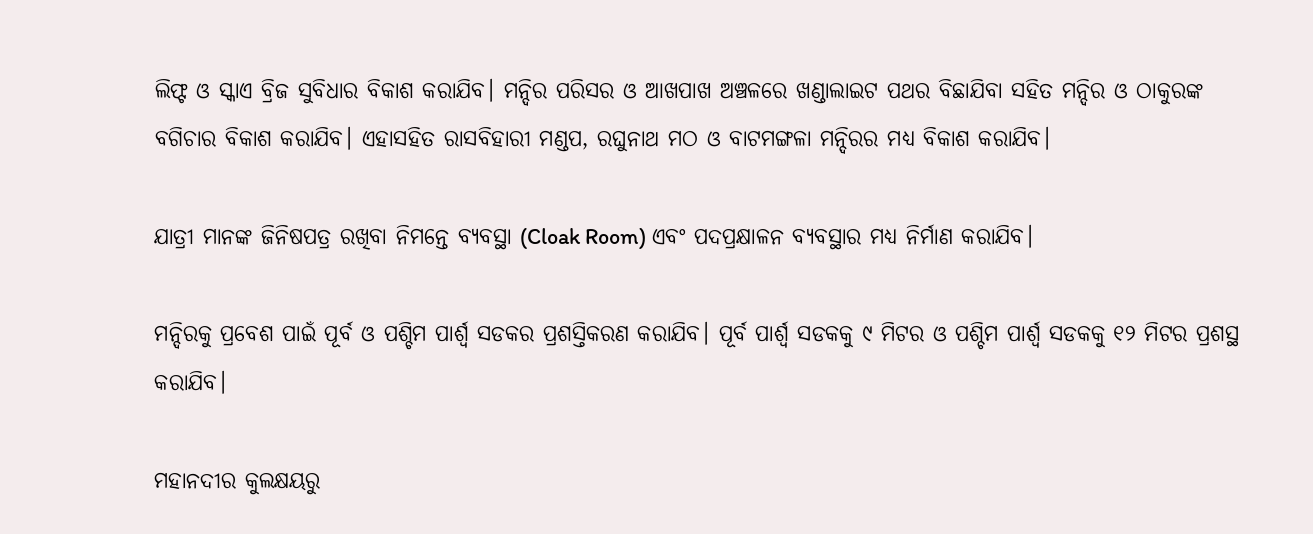ଲିଫ୍ଟ ଓ ସ୍କାଏ ବ୍ରିଜ ସୁବିଧାର ବିକାଶ କରାଯିବ। ମନ୍ଦିର ପରିସର ଓ ଆଖପାଖ ଅଞ୍ଚଳରେ ଖଣ୍ଡାଲାଇଟ ପଥର ବିଛାଯିବା ସହିତ ମନ୍ଦିର ଓ ଠାକୁରଙ୍କ ବଗିଚାର ବିକାଶ କରାଯିବ। ଏହାସହିତ ରାସବିହାରୀ ମଣ୍ଡପ, ରଘୁନାଥ ମଠ ଓ ବାଟମଙ୍ଗଳା ମନ୍ଦିରର ମଧ୍ୟ ବିକାଶ କରାଯିବ।

ଯାତ୍ରୀ ମାନଙ୍କ ଜିନିଷପତ୍ର ରଖିବା ନିମନ୍ତେ ବ୍ୟବସ୍ଥା (Cloak Room) ଏବଂ ପଦପ୍ରକ୍ଷାଳନ ବ୍ୟବସ୍ଥାର ମଧ୍ୟ ନିର୍ମାଣ କରାଯିବ।

ମନ୍ଦିରକୁ ପ୍ରବେଶ ପାଇଁ ପୂର୍ବ ଓ ପଶ୍ଚିମ ପାର୍ଶ୍ବ ସଡକର ପ୍ରଶସ୍ତିକରଣ କରାଯିବ। ପୂର୍ବ ପାର୍ଶ୍ବ ସଡକକୁ ୯ ମିଟର ଓ ପଶ୍ଚିମ ପାର୍ଶ୍ବ ସଡକକୁ ୧୨ ମିଟର ପ୍ରଶସ୍ଥ କରାଯିବ।

ମହାନଦୀର କୁଲକ୍ଷୟରୁ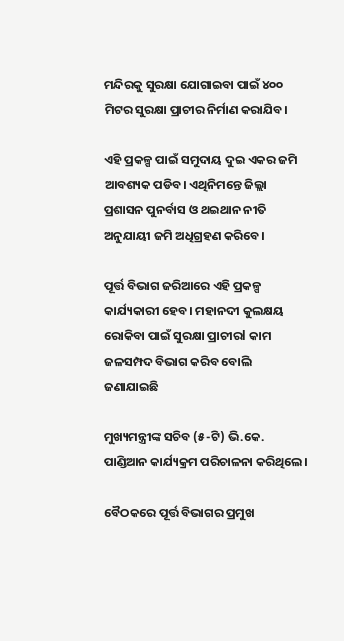ମନ୍ଦିରକୁ ସୁରକ୍ଷା ଯୋଗାଇବା ପାଇଁ ୪୦୦ ମିଟର ସୁରକ୍ଷା ପ୍ରାଚୀର ନିର୍ମାଣ କରାଯିବ।

ଏହି ପ୍ରକଳ୍ପ ପାଇଁ ସମୁଦାୟ ଦୁଇ ଏକର ଜମି ଆବଶ୍ୟକ ପଡିବ। ଏଥିନିମନ୍ତେ ଜିଲ୍ଲା ପ୍ରଶାସନ ପୁନର୍ବାସ ଓ ଥଇଥାନ ନୀତି ଅନୁଯାୟୀ ଜମି ଅଧିଗ୍ରହଣ କରିବେ।

ପୂର୍ତ୍ତ ବିଭାଗ ଜରିଆରେ ଏହି ପ୍ରକଳ୍ପ କାର୍ଯ୍ୟକାରୀ ହେବ। ମହାନଦୀ କୁଲକ୍ଷୟ ରୋକିବା ପାଇଁ ସୁରକ୍ଷା ପ୍ରାଚୀରl କାମ ଜଳସମ୍ପଦ ବିଭାଗ କରିବ ବୋଲି ଜଣାଯାଇଛି

ମୁଖ୍ୟମନ୍ତ୍ରୀଙ୍କ ସଚିବ (୫-ଟି) ଭି.କେ. ପାଣ୍ଡିଆନ କାର୍ଯ୍ୟକ୍ରମ ପରିଚାଳନା କରିଥିଲେ।

ବୈଠକରେ ପୂର୍ତ୍ତ ବିଭାଗର ପ୍ରମୁଖ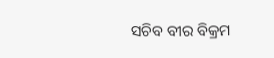ସଚିବ ବୀର ବିକ୍ରମ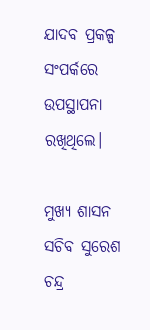ଯାଦବ ପ୍ରକଳ୍ପ ସଂପର୍କରେ ଉପସ୍ଥାପନା ରଖିଥିଲେ।

ମୁଖ୍ୟ ଶାସନ ସଚିବ ସୁରେଶ ଚନ୍ଦ୍ର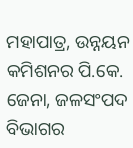ମହାପାତ୍ର, ଉନ୍ନୟନ କମିଶନର ପି.କେ. ଜେନା, ଜଳସଂପଦ ବିଭାଗର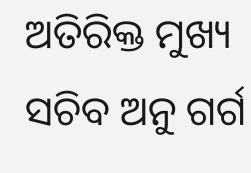ଅତିରିକ୍ତ ମୁଖ୍ୟ ସଚିବ ଅନୁ ଗର୍ଗ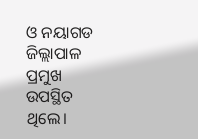ଓ ନୟାଗଡ ଜିଲ୍ଲାପାଳ ପ୍ରମୁଖ ଉପସ୍ଥିତ ଥିଲେ।